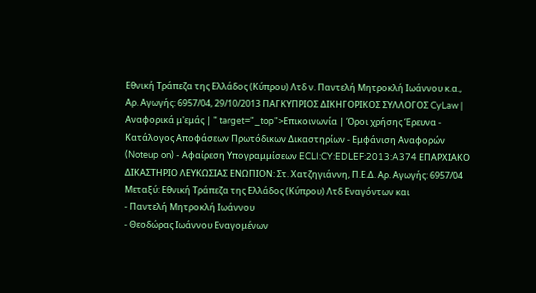Εθνική Τράπεζα της Ελλάδος (Κύπρου) Λτδ ν. Παντελή Μητροκλή Ιωάννου κ.α., Αρ. Αγωγής: 6957/04, 29/10/2013 ΠΑΓΚΥΠΡΙΟΣ ΔΙΚΗΓΟΡΙΚΟΣ ΣΥΛΛΟΓΟΣ CyLaw | Αναφορικά μ'εμάς | " target="_top">Επικοινωνία | Όροι χρήσης Έρευνα - Κατάλογος Αποφάσεων Πρωτόδικων Δικαστηρίων - Εμφάνιση Αναφορών (Noteup on) - Αφαίρεση Υπογραμμίσεων ECLI:CY:EDLEF:2013:A374 ΕΠΑΡΧΙΑΚΟ ΔΙΚΑΣΤΗΡΙΟ ΛΕΥΚΩΣΙΑΣ ΕΝΩΠΙΟΝ: Στ. Χατζηγιάννη, Π.Ε.Δ. Αρ. Αγωγής: 6957/04 Μεταξύ: Εθνική Τράπεζα της Ελλάδος (Κύπρου) Λτδ Εναγόντων και
- Παντελή Μητροκλή Ιωάννου
- Θεοδώρας Ιωάννου Εναγομένων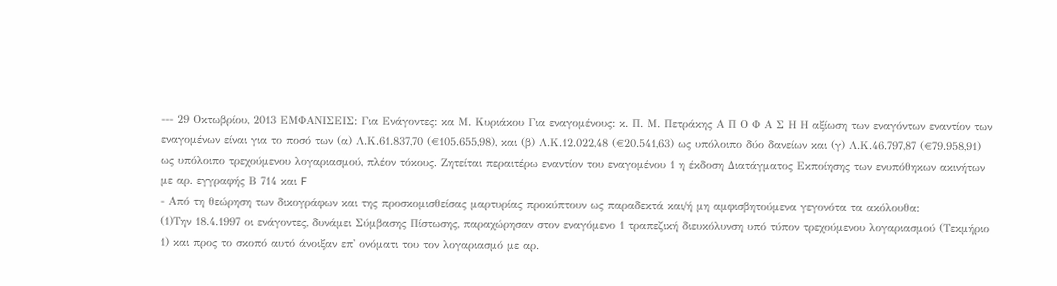--- 29 Οκτωβρίου, 2013 ΕΜΦΑΝΙΣΕΙΣ: Για Ενάγοντες: κα Μ. Κυριάκου Για εναγομένους: κ. Π. Μ. Πετράκης Α Π Ο Φ Α Σ Η Η αξίωση των εναγόντων εναντίον των εναγομένων είναι για το ποσό των (α) Λ.Κ.61.837,70 (€105.655,98), και (β) Λ.Κ.12.022,48 (€20.541,63) ως υπόλοιπο δύο δανείων και (γ) Λ.Κ.46.797,87 (€79.958,91) ως υπόλοιπο τρεχούμενου λογαριασμού, πλέον τόκους. Ζητείται περαιτέρω εναντίον του εναγομένου 1 η έκδοση Διατάγματος Εκποίησης των ενυπόθηκων ακινήτων με αρ. εγγραφής Β 714 και F
- Από τη θεώρηση των δικογράφων και της προσκομισθείσας μαρτυρίας προκύπτουν ως παραδεκτά και/ή μη αμφισβητούμενα γεγονότα τα ακόλουθα:
(1)Την 18.4.1997 οι ενάγοντες, δυνάμει Σύμβασης Πίστωσης, παραχώρησαν στον εναγόμενο 1 τραπεζική διευκόλυνση υπό τύπον τρεχούμενου λογαριασμού (Τεκμήριο 1) και προς το σκοπό αυτό άνοιξαν επ' ονόματι του τον λογαριασμό με αρ.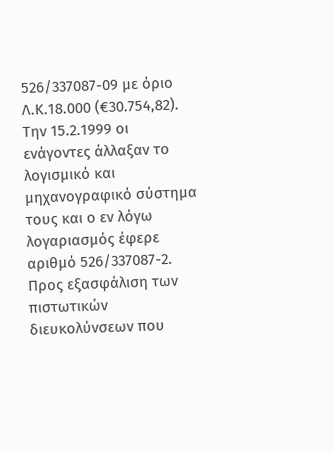526/337087-09 με όριο Λ.Κ.18.000 (€30.754,82). Την 15.2.1999 οι ενάγοντες άλλαξαν το λογισμικό και μηχανογραφικό σύστημα τους και ο εν λόγω λογαριασμός έφερε αριθμό 526/337087-2. Προς εξασφάλιση των πιστωτικών διευκολύνσεων που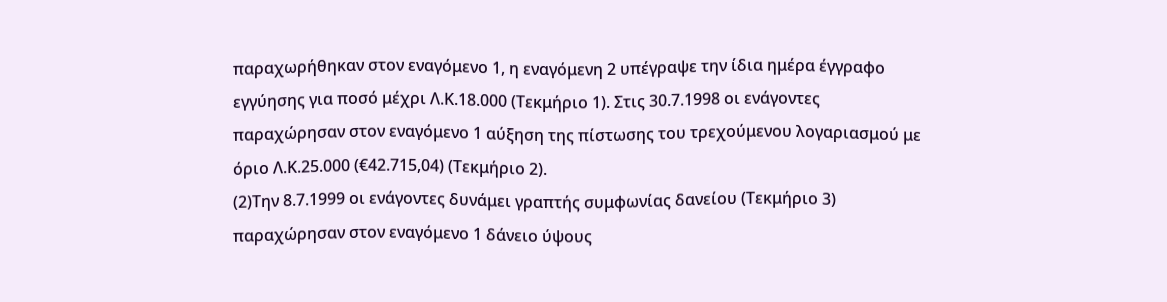παραχωρήθηκαν στον εναγόμενο 1, η εναγόμενη 2 υπέγραψε την ίδια ημέρα έγγραφο εγγύησης για ποσό μέχρι Λ.Κ.18.000 (Τεκμήριο 1). Στις 30.7.1998 οι ενάγοντες παραχώρησαν στον εναγόμενο 1 αύξηση της πίστωσης του τρεχούμενου λογαριασμού με όριο Λ.Κ.25.000 (€42.715,04) (Τεκμήριο 2).
(2)Την 8.7.1999 οι ενάγοντες δυνάμει γραπτής συμφωνίας δανείου (Τεκμήριο 3) παραχώρησαν στον εναγόμενο 1 δάνειο ύψους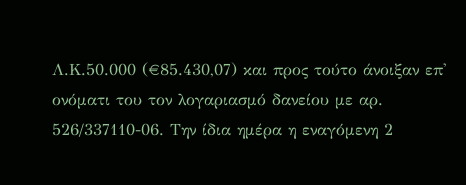Λ.Κ.50.000 (€85.430,07) και προς τούτο άνοιξαν επ' ονόματι του τον λογαριασμό δανείου με αρ. 526/337110-06. Την ίδια ημέρα η εναγόμενη 2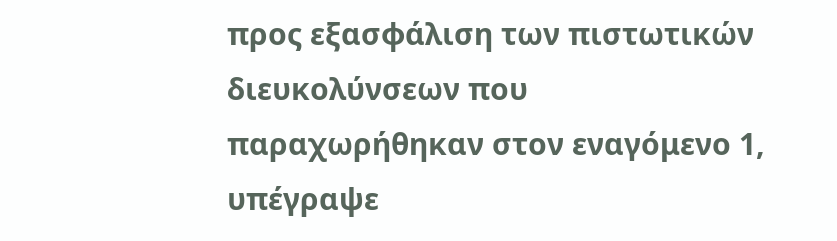προς εξασφάλιση των πιστωτικών διευκολύνσεων που παραχωρήθηκαν στον εναγόμενο 1, υπέγραψε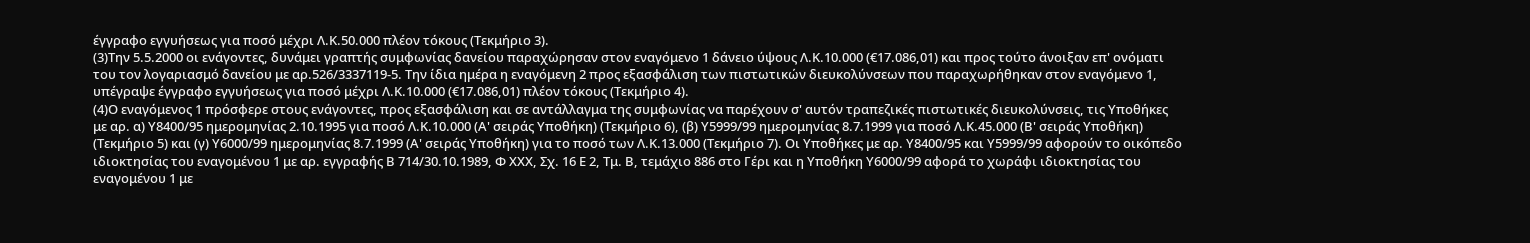έγγραφο εγγυήσεως για ποσό μέχρι Λ.Κ.50.000 πλέον τόκους (Τεκμήριο 3).
(3)Την 5.5.2000 οι ενάγοντες, δυνάμει γραπτής συμφωνίας δανείου παραχώρησαν στον εναγόμενο 1 δάνειο ύψους Λ.Κ.10.000 (€17.086,01) και προς τούτο άνοιξαν επ' ονόματι του τον λογαριασμό δανείου με αρ.526/3337119-5. Την ίδια ημέρα η εναγόμενη 2 προς εξασφάλιση των πιστωτικών διευκολύνσεων που παραχωρήθηκαν στον εναγόμενο 1, υπέγραψε έγγραφο εγγυήσεως για ποσό μέχρι Λ.Κ.10.000 (€17.086,01) πλέον τόκους (Τεκμήριο 4).
(4)Ο εναγόμενος 1 πρόσφερε στους ενάγοντες, προς εξασφάλιση και σε αντάλλαγμα της συμφωνίας να παρέχουν σ' αυτόν τραπεζικές πιστωτικές διευκολύνσεις, τις Υποθήκες με αρ. α) Υ8400/95 ημερομηνίας 2.10.1995 για ποσό Λ.Κ.10.000 (Α' σειράς Υποθήκη) (Τεκμήριο 6), (β) Υ5999/99 ημερομηνίας 8.7.1999 για ποσό Λ.Κ.45.000 (Β' σειράς Υποθήκη) (Τεκμήριο 5) και (γ) Υ6000/99 ημερομηνίας 8.7.1999 (Α' σειράς Υποθήκη) για το ποσό των Λ.Κ.13.000 (Τεκμήριο 7). Οι Υποθήκες με αρ. Υ8400/95 και Υ5999/99 αφορούν το οικόπεδο ιδιοκτησίας του εναγομένου 1 με αρ. εγγραφής Β 714/30.10.1989, Φ ΧΧΧ, Σχ. 16 Ε 2, Τμ. Β, τεμάχιο 886 στο Γέρι και η Υποθήκη Υ6000/99 αφορά το χωράφι ιδιοκτησίας του εναγομένου 1 με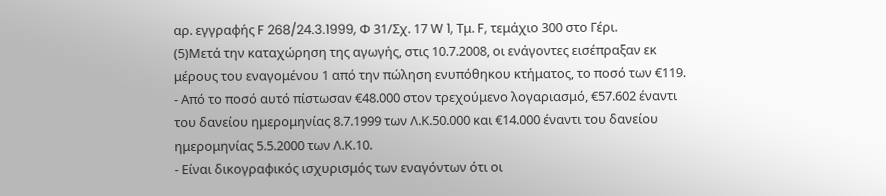αρ. εγγραφής F 268/24.3.1999, Φ 31/Σχ. 17 W 1, Τμ. F, τεμάχιο 300 στο Γέρι.
(5)Μετά την καταχώρηση της αγωγής, στις 10.7.2008, οι ενάγοντες εισέπραξαν εκ μέρους του εναγομένου 1 από την πώληση ενυπόθηκου κτήματος, το ποσό των €119.
- Από το ποσό αυτό πίστωσαν €48.000 στον τρεχούμενο λογαριασμό, €57.602 έναντι του δανείου ημερομηνίας 8.7.1999 των Λ.Κ.50.000 και €14.000 έναντι του δανείου ημερομηνίας 5.5.2000 των Λ.Κ.10.
- Είναι δικογραφικός ισχυρισμός των εναγόντων ότι οι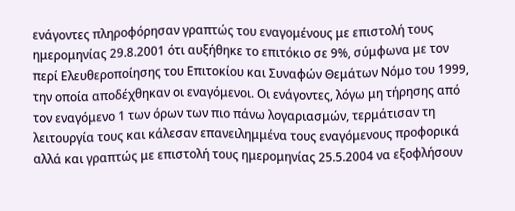ενάγοντες πληροφόρησαν γραπτώς του εναγομένους με επιστολή τους ημερομηνίας 29.8.2001 ότι αυξήθηκε το επιτόκιο σε 9%, σύμφωνα με τον περί Ελευθεροποίησης του Επιτοκίου και Συναφών Θεμάτων Νόμο του 1999, την οποία αποδέχθηκαν οι εναγόμενοι. Οι ενάγοντες, λόγω μη τήρησης από τον εναγόμενο 1 των όρων των πιο πάνω λογαριασμών, τερμάτισαν τη λειτουργία τους και κάλεσαν επανειλημμένα τους εναγόμενους προφορικά αλλά και γραπτώς με επιστολή τους ημερομηνίας 25.5.2004 να εξοφλήσουν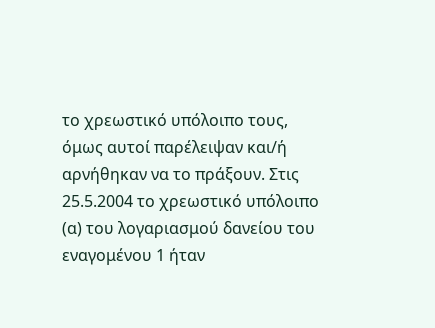το χρεωστικό υπόλοιπο τους, όμως αυτοί παρέλειψαν και/ή αρνήθηκαν να το πράξουν. Στις 25.5.2004 το χρεωστικό υπόλοιπο (α) του λογαριασμού δανείου του εναγομένου 1 ήταν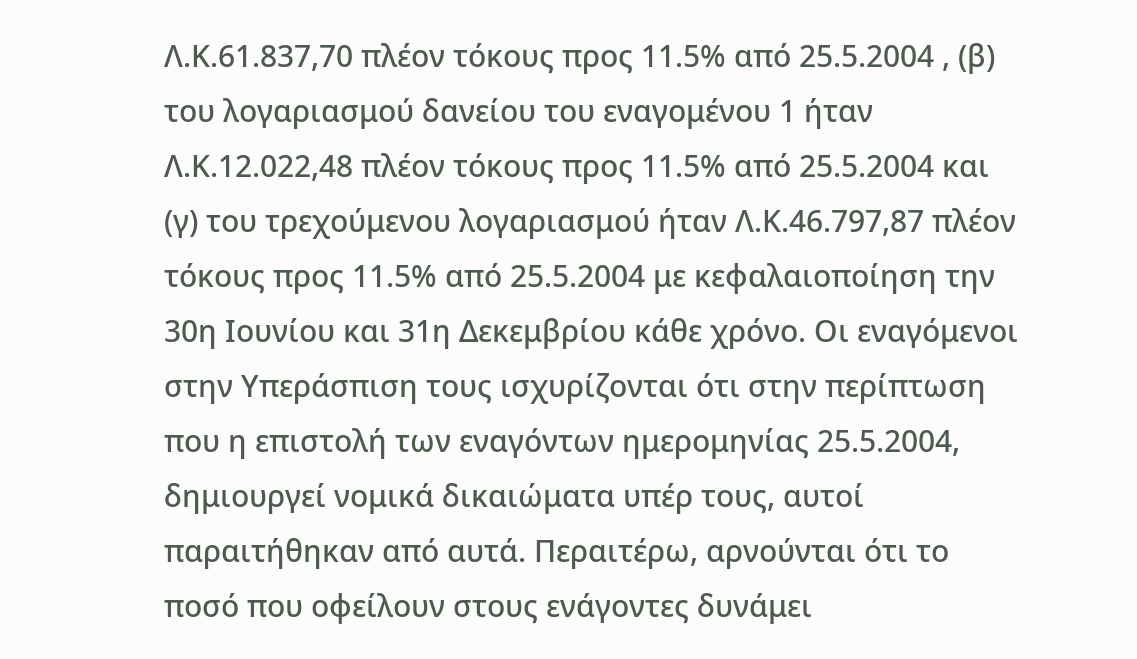Λ.Κ.61.837,70 πλέον τόκους προς 11.5% από 25.5.2004 , (β) του λογαριασμού δανείου του εναγομένου 1 ήταν Λ.Κ.12.022,48 πλέον τόκους προς 11.5% από 25.5.2004 και (γ) του τρεχούμενου λογαριασμού ήταν Λ.Κ.46.797,87 πλέον τόκους προς 11.5% από 25.5.2004 με κεφαλαιοποίηση την 30η Ιουνίου και 31η Δεκεμβρίου κάθε χρόνο. Οι εναγόμενοι στην Υπεράσπιση τους ισχυρίζονται ότι στην περίπτωση που η επιστολή των εναγόντων ημερομηνίας 25.5.2004, δημιουργεί νομικά δικαιώματα υπέρ τους, αυτοί παραιτήθηκαν από αυτά. Περαιτέρω, αρνούνται ότι το ποσό που οφείλουν στους ενάγοντες δυνάμει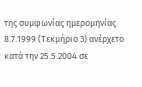της συμφωνίας ημερομηνίας 8.7.1999 (Τεκμήριο 3) ανέρχετο κατά την 25.5.2004 σε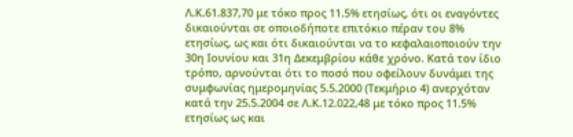Λ.Κ.61.837,70 με τόκο προς 11.5% ετησίως, ότι οι εναγόντες δικαιούνται σε οποιοδήποτε επιτόκιο πέραν του 8% ετησίως, ως και ότι δικαιούνται να το κεφαλαιοποιούν την 30η Ιουνίου και 31η Δεκεμβρίου κάθε χρόνο. Κατά τον ίδιο τρόπο, αρνούνται ότι το ποσό που οφείλουν δυνάμει της συμφωνίας ημερομηνίας 5.5.2000 (Τεκμήριο 4) ανερχόταν κατά την 25.5.2004 σε Λ.Κ.12.022,48 με τόκο προς 11.5% ετησίως ως και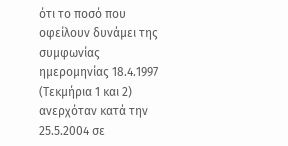ότι το ποσό που οφείλουν δυνάμει της συμφωνίας ημερομηνίας 18.4.1997 (Τεκμήρια 1 και 2) ανερχόταν κατά την 25.5.2004 σε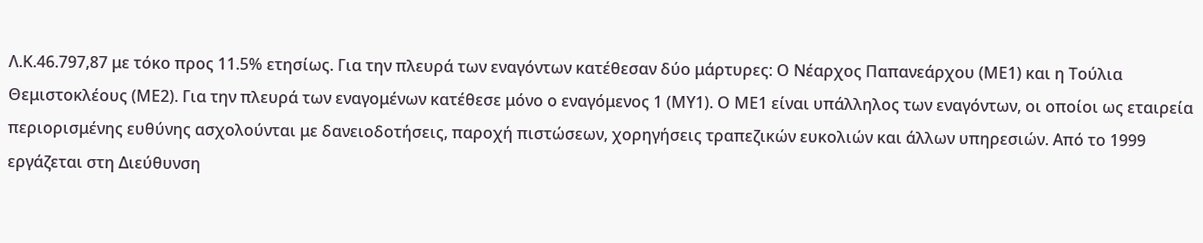Λ.Κ.46.797,87 με τόκο προς 11.5% ετησίως. Για την πλευρά των εναγόντων κατέθεσαν δύο μάρτυρες: Ο Νέαρχος Παπανεάρχου (ΜΕ1) και η Τούλια Θεμιστοκλέους (ΜΕ2). Για την πλευρά των εναγομένων κατέθεσε μόνο ο εναγόμενος 1 (ΜΥ1). Ο ΜΕ1 είναι υπάλληλος των εναγόντων, οι οποίοι ως εταιρεία περιορισμένης ευθύνης ασχολούνται με δανειοδοτήσεις, παροχή πιστώσεων, χορηγήσεις τραπεζικών ευκολιών και άλλων υπηρεσιών. Από το 1999 εργάζεται στη Διεύθυνση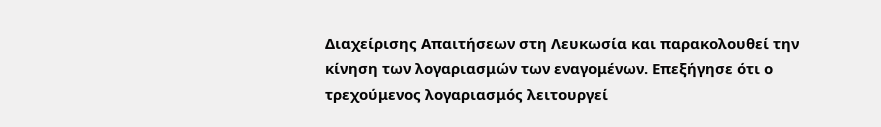Διαχείρισης Απαιτήσεων στη Λευκωσία και παρακολουθεί την κίνηση των λογαριασμών των εναγομένων. Επεξήγησε ότι ο τρεχούμενος λογαριασμός λειτουργεί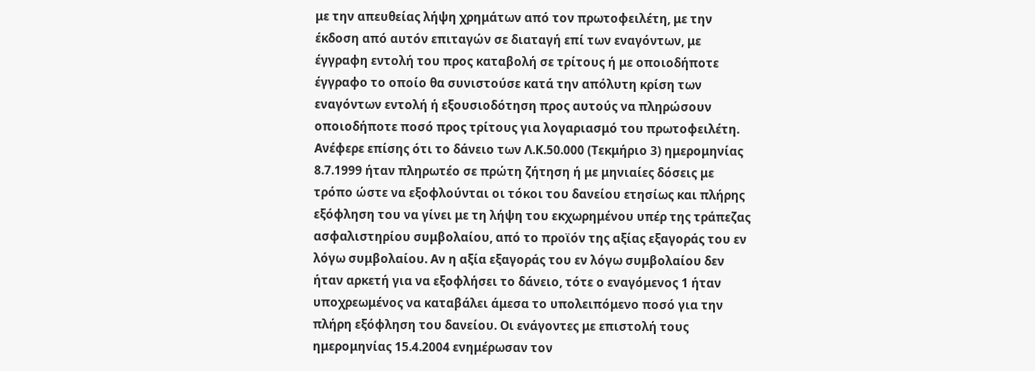με την απευθείας λήψη χρημάτων από τον πρωτοφειλέτη, με την έκδοση από αυτόν επιταγών σε διαταγή επί των εναγόντων, με έγγραφη εντολή του προς καταβολή σε τρίτους ή με οποιοδήποτε έγγραφο το οποίο θα συνιστούσε κατά την απόλυτη κρίση των εναγόντων εντολή ή εξουσιοδότηση προς αυτούς να πληρώσουν οποιοδήποτε ποσό προς τρίτους για λογαριασμό του πρωτοφειλέτη. Ανέφερε επίσης ότι το δάνειο των Λ.Κ.50.000 (Τεκμήριο 3) ημερομηνίας 8.7.1999 ήταν πληρωτέο σε πρώτη ζήτηση ή με μηνιαίες δόσεις με τρόπο ώστε να εξοφλούνται οι τόκοι του δανείου ετησίως και πλήρης εξόφληση του να γίνει με τη λήψη του εκχωρημένου υπέρ της τράπεζας ασφαλιστηρίου συμβολαίου, από το προϊόν της αξίας εξαγοράς του εν λόγω συμβολαίου. Αν η αξία εξαγοράς του εν λόγω συμβολαίου δεν ήταν αρκετή για να εξοφλήσει το δάνειο, τότε ο εναγόμενος 1 ήταν υποχρεωμένος να καταβάλει άμεσα το υπολειπόμενο ποσό για την πλήρη εξόφληση του δανείου. Οι ενάγοντες με επιστολή τους ημερομηνίας 15.4.2004 ενημέρωσαν τον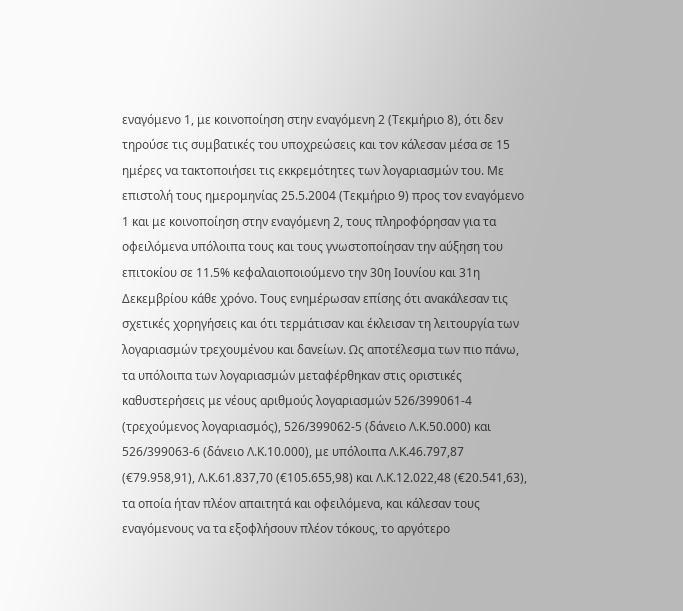εναγόμενο 1, με κοινοποίηση στην εναγόμενη 2 (Τεκμήριο 8), ότι δεν τηρούσε τις συμβατικές του υποχρεώσεις και τον κάλεσαν μέσα σε 15 ημέρες να τακτοποιήσει τις εκκρεμότητες των λογαριασμών του. Με επιστολή τους ημερομηνίας 25.5.2004 (Τεκμήριο 9) προς τον εναγόμενο 1 και με κοινοποίηση στην εναγόμενη 2, τους πληροφόρησαν για τα οφειλόμενα υπόλοιπα τους και τους γνωστοποίησαν την αύξηση του επιτοκίου σε 11.5% κεφαλαιοποιούμενο την 30η Ιουνίου και 31η Δεκεμβρίου κάθε χρόνο. Τους ενημέρωσαν επίσης ότι ανακάλεσαν τις σχετικές χορηγήσεις και ότι τερμάτισαν και έκλεισαν τη λειτουργία των λογαριασμών τρεχουμένου και δανείων. Ως αποτέλεσμα των πιο πάνω, τα υπόλοιπα των λογαριασμών μεταφέρθηκαν στις οριστικές καθυστερήσεις με νέους αριθμούς λογαριασμών 526/399061-4 (τρεχούμενος λογαριασμός), 526/399062-5 (δάνειο Λ.Κ.50.000) και 526/399063-6 (δάνειο Λ.Κ.10.000), με υπόλοιπα Λ.Κ.46.797,87 (€79.958,91), Λ.Κ.61.837,70 (€105.655,98) και Λ.Κ.12.022,48 (€20.541,63), τα οποία ήταν πλέον απαιτητά και οφειλόμενα, και κάλεσαν τους εναγόμενους να τα εξοφλήσουν πλέον τόκους, το αργότερο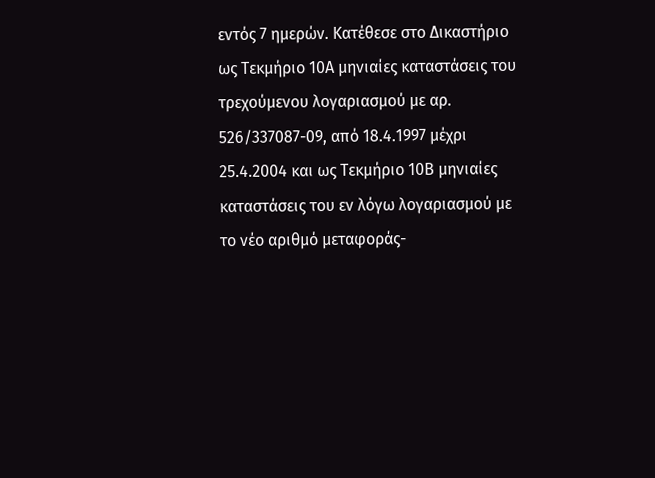εντός 7 ημερών. Κατέθεσε στο Δικαστήριο ως Τεκμήριο 10Α μηνιαίες καταστάσεις του τρεχούμενου λογαριασμού με αρ. 526/337087-09, από 18.4.1997 μέχρι 25.4.2004 και ως Τεκμήριο 10Β μηνιαίες καταστάσεις του εν λόγω λογαριασμού με το νέο αριθμό μεταφοράς-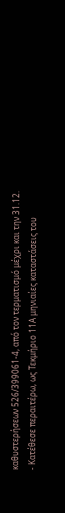καθυστερήσεων 526/399061-4, από τον τερματισμό μέχρι και την 31.12.
- Κατέθεσε περαιτέρω, ως Τεκμήριο 11Α μηνιαίες καταστάσεις του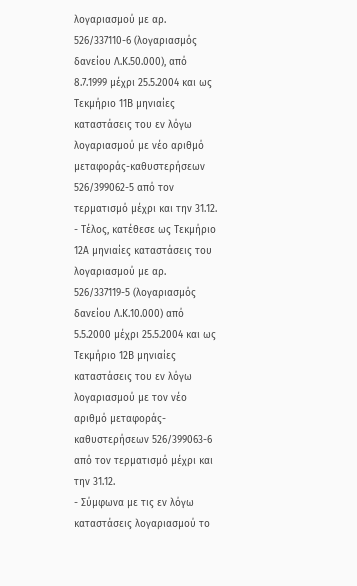λογαριασμού με αρ. 526/337110-6 (λογαριασμός δανείου Λ.Κ.50.000), από 8.7.1999 μέχρι 25.5.2004 και ως Τεκμήριο 11Β μηνιαίες καταστάσεις του εν λόγω λογαριασμού με νέο αριθμό μεταφοράς-καθυστερήσεων 526/399062-5 από τον τερματισμό μέχρι και την 31.12.
- Τέλος, κατέθεσε ως Τεκμήριο 12Α μηνιαίες καταστάσεις του λογαριασμού με αρ. 526/337119-5 (λογαριασμός δανείου Λ.Κ.10.000) από 5.5.2000 μέχρι 25.5.2004 και ως Τεκμήριο 12Β μηνιαίες καταστάσεις του εν λόγω λογαριασμού με τον νέο αριθμό μεταφοράς-καθυστερήσεων 526/399063-6 από τον τερματισμό μέχρι και την 31.12.
- Σύμφωνα με τις εν λόγω καταστάσεις λογαριασμού το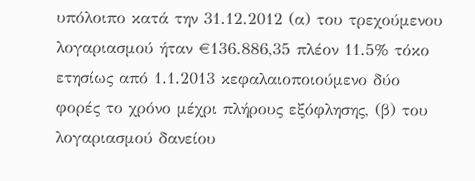υπόλοιπο κατά την 31.12.2012 (α) του τρεχούμενου λογαριασμού ήταν €136.886,35 πλέον 11.5% τόκο ετησίως από 1.1.2013 κεφαλαιοποιούμενο δύο φορές το χρόνο μέχρι πλήρους εξόφλησης, (β) του λογαριασμού δανείου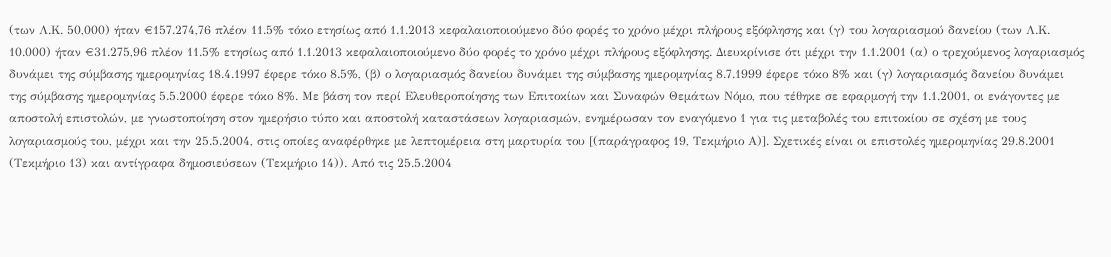(των Λ.Κ. 50,000) ήταν €157.274,76 πλέον 11.5% τόκο ετησίως από 1.1.2013 κεφαλαιοποιούμενο δύο φορές το χρόνο μέχρι πλήρους εξόφλησης και (γ) του λογαριασμού δανείου (των Λ.Κ. 10.000) ήταν €31.275,96 πλέον 11.5% ετησίως από 1.1.2013 κεφαλαιοποιούμενο δύο φορές το χρόνο μέχρι πλήρους εξόφλησης. Διευκρίνισε ότι μέχρι την 1.1.2001 (α) ο τρεχούμενος λογαριασμός δυνάμει της σύμβασης ημερομηνίας 18.4.1997 έφερε τόκο 8.5%, (β) ο λογαριασμός δανείου δυνάμει της σύμβασης ημερομηνίας 8.7.1999 έφερε τόκο 8% και (γ) λογαριασμός δανείου δυνάμει της σύμβασης ημερομηνίας 5.5.2000 έφερε τόκο 8%. Με βάση τον περί Ελευθεροποίησης των Επιτοκίων και Συναφών Θεμάτων Νόμο, που τέθηκε σε εφαρμογή την 1.1.2001, οι ενάγοντες με αποστολή επιστολών, με γνωστοποίηση στον ημερήσιο τύπο και αποστολή καταστάσεων λογαριασμών, ενημέρωσαν τον εναγόμενο 1 για τις μεταβολές του επιτοκίου σε σχέση με τους λογαριασμούς του, μέχρι και την 25.5.2004, στις οποίες αναφέρθηκε με λεπτομέρεια στη μαρτυρία του [(παράγραφος 19, Τεκμήριο Α)]. Σχετικές είναι οι επιστολές ημερομηνίας 29.8.2001 (Τεκμήριο 13) και αντίγραφα δημοσιεύσεων (Τεκμήριο 14)). Από τις 25.5.2004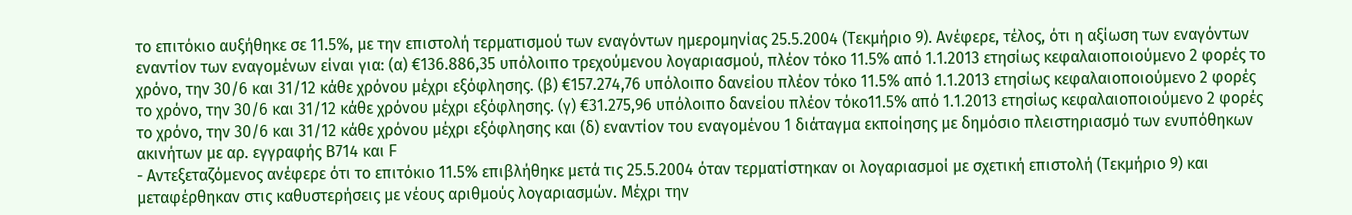το επιτόκιο αυξήθηκε σε 11.5%, με την επιστολή τερματισμού των εναγόντων ημερομηνίας 25.5.2004 (Τεκμήριο 9). Ανέφερε, τέλος, ότι η αξίωση των εναγόντων εναντίον των εναγομένων είναι για: (α) €136.886,35 υπόλοιπο τρεχούμενου λογαριασμού, πλέον τόκο 11.5% από 1.1.2013 ετησίως κεφαλαιοποιούμενο 2 φορές το χρόνο, την 30/6 και 31/12 κάθε χρόνου μέχρι εξόφλησης. (β) €157.274,76 υπόλοιπο δανείου πλέον τόκο 11.5% από 1.1.2013 ετησίως κεφαλαιοποιούμενο 2 φορές το χρόνο, την 30/6 και 31/12 κάθε χρόνου μέχρι εξόφλησης. (γ) €31.275,96 υπόλοιπο δανείου πλέον τόκο11.5% από 1.1.2013 ετησίως κεφαλαιοποιούμενο 2 φορές το χρόνο, την 30/6 και 31/12 κάθε χρόνου μέχρι εξόφλησης και (δ) εναντίον του εναγομένου 1 διάταγμα εκποίησης με δημόσιο πλειστηριασμό των ενυπόθηκων ακινήτων με αρ. εγγραφής Β714 και F
- Αντεξεταζόμενος ανέφερε ότι το επιτόκιο 11.5% επιβλήθηκε μετά τις 25.5.2004 όταν τερματίστηκαν οι λογαριασμοί με σχετική επιστολή (Τεκμήριο 9) και μεταφέρθηκαν στις καθυστερήσεις με νέους αριθμούς λογαριασμών. Μέχρι την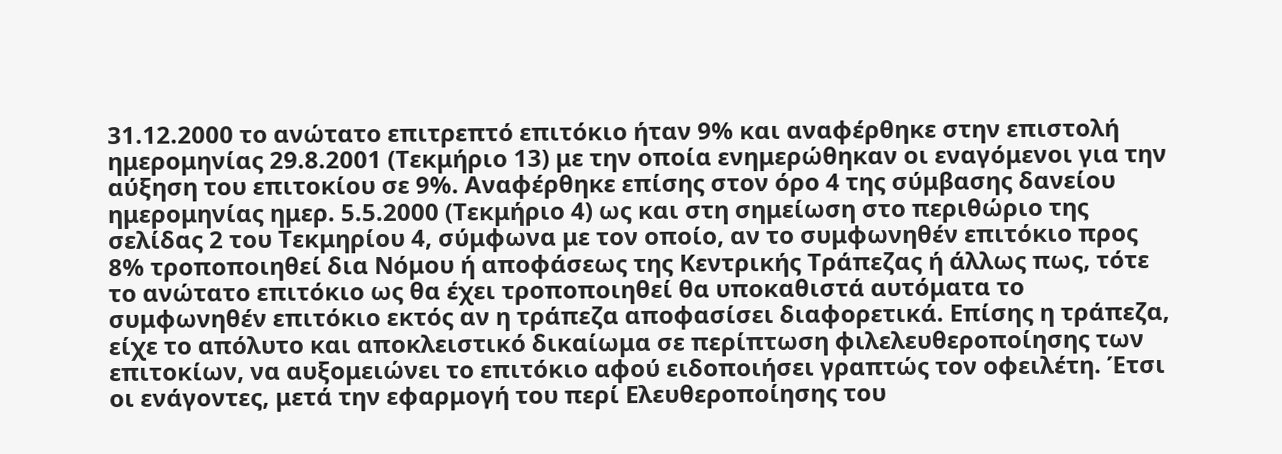31.12.2000 το ανώτατο επιτρεπτό επιτόκιο ήταν 9% και αναφέρθηκε στην επιστολή ημερομηνίας 29.8.2001 (Τεκμήριο 13) με την οποία ενημερώθηκαν οι εναγόμενοι για την αύξηση του επιτοκίου σε 9%. Αναφέρθηκε επίσης στον όρο 4 της σύμβασης δανείου ημερομηνίας ημερ. 5.5.2000 (Τεκμήριο 4) ως και στη σημείωση στο περιθώριο της σελίδας 2 του Τεκμηρίου 4, σύμφωνα με τον οποίο, αν το συμφωνηθέν επιτόκιο προς 8% τροποποιηθεί δια Νόμου ή αποφάσεως της Κεντρικής Τράπεζας ή άλλως πως, τότε το ανώτατο επιτόκιο ως θα έχει τροποποιηθεί θα υποκαθιστά αυτόματα το συμφωνηθέν επιτόκιο εκτός αν η τράπεζα αποφασίσει διαφορετικά. Επίσης η τράπεζα, είχε το απόλυτο και αποκλειστικό δικαίωμα σε περίπτωση φιλελευθεροποίησης των επιτοκίων, να αυξομειώνει το επιτόκιο αφού ειδοποιήσει γραπτώς τον οφειλέτη. Έτσι οι ενάγοντες, μετά την εφαρμογή του περί Ελευθεροποίησης του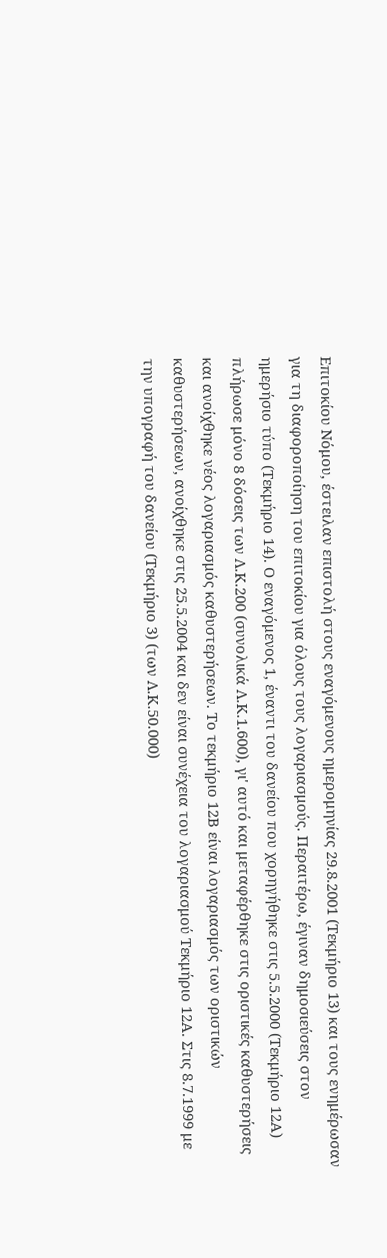Επιτοκίου Νόμου, έστειλαν επιστολή στους εναγόμενους ημερομηνίας 29.8.2001 (Τεκμήριο 13) και τους ενημέρωσαν για τη διαφοροποίηση του επιτοκίου για όλους τους λογαριασμούς. Περαιτέρω, έγιναν δημοσιεύσεις στον ημερήσιο τύπο (Τεκμήριο 14). Ο εναγόμενος 1, έναντι του δανείου που χορηγήθηκε στις 5.5.2000 (Τεκμήριο 12Α) πλήρωσε μόνο 8 δόσεις των Λ.Κ.200 (συνολικά Λ.Κ.1.600), γι' αυτό και μεταφέρθηκε στις οριστικές καθυστερήσεις και ανοίχθηκε νέος λογαριασμός καθυστερήσεων. Το τεκμήριο 12Β είναι λογαριασμός των οριστικών καθυστερήσεων, ανοίχθηκε στις 25.5.2004 και δεν είναι συνέχεια του λογαριασμού Τεκμήριο 12Α. Στις 8.7.1999 με την υπογραφή του δανείου (Τεκμήριο 3) (των Λ.Κ.50.000)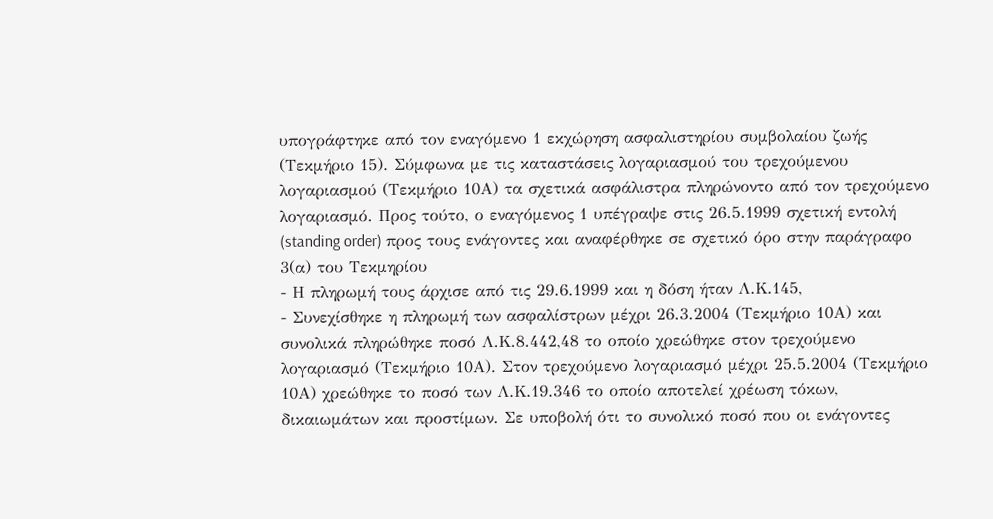υπογράφτηκε από τον εναγόμενο 1 εκχώρηση ασφαλιστηρίου συμβολαίου ζωής (Τεκμήριο 15). Σύμφωνα με τις καταστάσεις λογαριασμού του τρεχούμενου λογαριασμού (Τεκμήριο 10Α) τα σχετικά ασφάλιστρα πληρώνοντο από τον τρεχούμενο λογαριασμό. Προς τούτο, ο εναγόμενος 1 υπέγραψε στις 26.5.1999 σχετική εντολή (standing order) προς τους ενάγοντες και αναφέρθηκε σε σχετικό όρο στην παράγραφο 3(α) του Τεκμηρίου
- Η πληρωμή τους άρχισε από τις 29.6.1999 και η δόση ήταν Λ.Κ.145,
- Συνεχίσθηκε η πληρωμή των ασφαλίστρων μέχρι 26.3.2004 (Τεκμήριο 10Α) και συνολικά πληρώθηκε ποσό Λ.Κ.8.442,48 το οποίο χρεώθηκε στον τρεχούμενο λογαριασμό (Τεκμήριο 10Α). Στον τρεχούμενο λογαριασμό μέχρι 25.5.2004 (Τεκμήριο 10Α) χρεώθηκε το ποσό των Λ.Κ.19.346 το οποίο αποτελεί χρέωση τόκων, δικαιωμάτων και προστίμων. Σε υποβολή ότι το συνολικό ποσό που οι ενάγοντες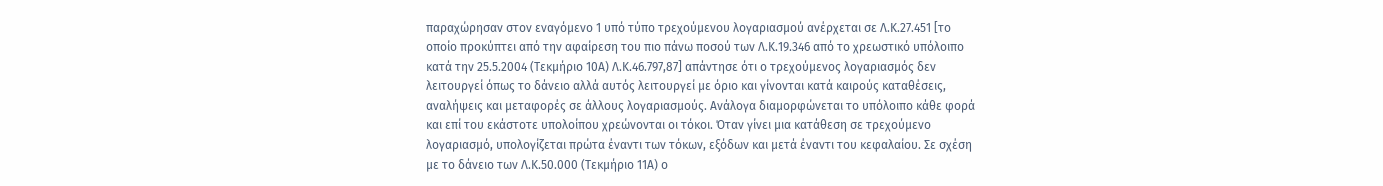παραχώρησαν στον εναγόμενο 1 υπό τύπο τρεχούμενου λογαριασμού ανέρχεται σε Λ.Κ.27.451 [το οποίο προκύπτει από την αφαίρεση του πιο πάνω ποσού των Λ.Κ.19.346 από το χρεωστικό υπόλοιπο κατά την 25.5.2004 (Τεκμήριο 10Α) Λ.Κ.46.797,87] απάντησε ότι ο τρεχούμενος λογαριασμός δεν λειτουργεί όπως το δάνειο αλλά αυτός λειτουργεί με όριο και γίνονται κατά καιρούς καταθέσεις, αναλήψεις και μεταφορές σε άλλους λογαριασμούς. Ανάλογα διαμορφώνεται το υπόλοιπο κάθε φορά και επί του εκάστοτε υπολοίπου χρεώνονται οι τόκοι. Όταν γίνει μια κατάθεση σε τρεχούμενο λογαριασμό, υπολογίζεται πρώτα έναντι των τόκων, εξόδων και μετά έναντι του κεφαλαίου. Σε σχέση με το δάνειο των Λ.Κ.50.000 (Τεκμήριο 11Α) ο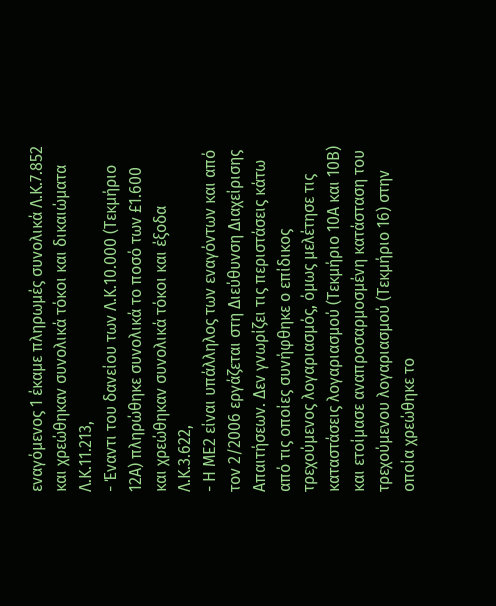εναγόμενος 1 έκαμε πληρωμές συνολικά Λ.Κ.7.852 και χρεώθηκαν συνολικά τόκοι και δικαιώματα Λ.Κ.11.213,
- Έναντι του δανείου των Λ.Κ.10.000 (Τεκμήριο 12Α) πληρώθηκε συνολικά το ποσό των £1.600 και χρεώθηκαν συνολικά τόκοι και έξοδα Λ.Κ.3.622,
- Η ΜΕ2 είναι υπάλληλος των εναγόντων και από τον 2/2006 εργάζεται στη Διεύθυνση Διαχείρισης Απαιτήσεων. Δεν γνωρίζει τις περιστάσεις κάτω από τις οποίες συνήφθηκε ο επίδικος τρεχούμενος λογαριασμός, όμως μελέτησε τις καταστάσεις λογαριασμού (Τεκμήριο 10Α και 10Β) και ετοίμασε αναπροσαρμοσμένη κατάσταση του τρεχούμενου λογαριασμού (Τεκμήριο 16) στην οποία χρεώθηκε το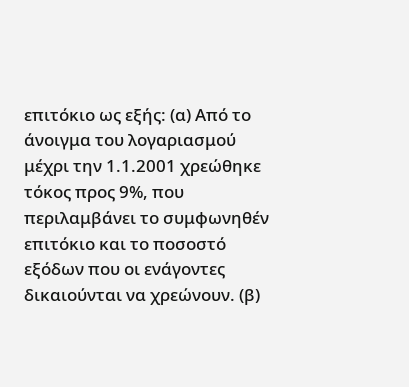επιτόκιο ως εξής: (α) Από το άνοιγμα του λογαριασμού μέχρι την 1.1.2001 χρεώθηκε τόκος προς 9%, που περιλαμβάνει το συμφωνηθέν επιτόκιο και το ποσοστό εξόδων που οι ενάγοντες δικαιούνται να χρεώνουν. (β)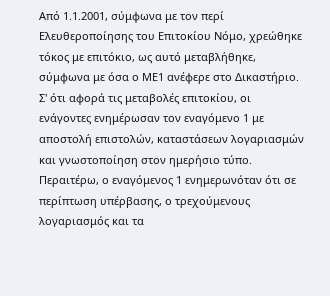Από 1.1.2001, σύμφωνα με τον περί Ελευθεροποίησης του Επιτοκίου Νόμο, χρεώθηκε τόκος με επιτόκιο, ως αυτό μεταβλήθηκε, σύμφωνα με όσα ο ΜΕ1 ανέφερε στο Δικαστήριο. Σ' ότι αφορά τις μεταβολές επιτοκίου, οι ενάγοντες ενημέρωσαν τον εναγόμενο 1 με αποστολή επιστολών, καταστάσεων λογαριασμών και γνωστοποίηση στον ημερήσιο τύπο. Περαιτέρω, ο εναγόμενος 1 ενημερωνόταν ότι σε περίπτωση υπέρβασης, ο τρεχούμενους λογαριασμός και τα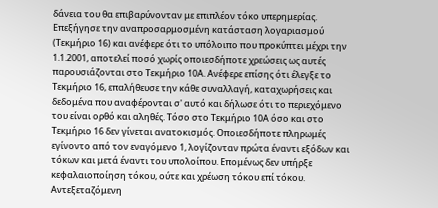δάνεια του θα επιβαρύνονταν με επιπλέον τόκο υπερημερίας. Επεξήγησε την αναπροσαρμοσμένη κατάσταση λογαριασμού (Τεκμήριο 16) και ανέφερε ότι το υπόλοιπο που προκύπτει μέχρι την 1.1.2001, αποτελεί ποσό χωρίς οποιεσδήποτε χρεώσεις ως αυτές παρουσιάζονται στο Τεκμήριο 10Α. Ανέφερε επίσης ότι έλεγξε το Τεκμήριο 16, επαλήθευσε την κάθε συναλλαγή, καταχωρήσεις και δεδομένα που αναφέρονται σ' αυτό και δήλωσε ότι το περιεχόμενο του είναι ορθό και αληθές. Τόσο στο Τεκμήριο 10Α όσο και στο Τεκμήριο 16 δεν γίνεται ανατοκισμός. Οποιεσδήποτε πληρωμές εγίνοντο από τον εναγόμενο 1, λογίζονταν πρώτα έναντι εξόδων και τόκων και μετά έναντι του υπολοίπου. Επομένως δεν υπήρξε κεφαλαιοποίηση τόκου, ούτε και χρέωση τόκου επί τόκου. Αντεξεταζόμενη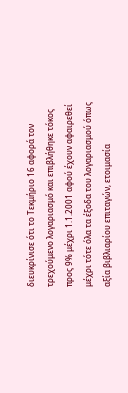διευκρίνισε ότι το Τεκμήριο 16 αφορά τον τρεχούμενο λογαριασμό και επιβλήθηκε τόκος προς 9% μέχρι 1.1.2001 αφού έχουν αφαιρεθεί μέχρι τότε όλα τα έξοδα του λογαριασμού όπως αξία βιβλιαρίου επιταγών, ετοιμασία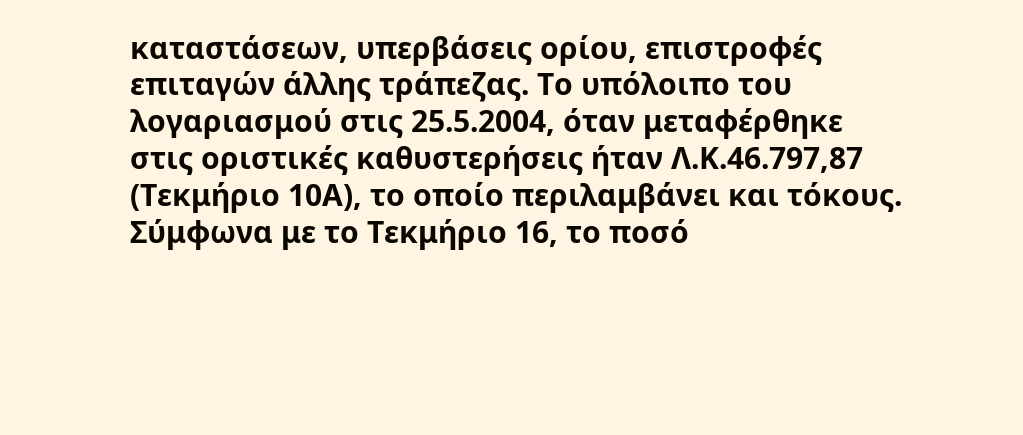καταστάσεων, υπερβάσεις ορίου, επιστροφές επιταγών άλλης τράπεζας. Το υπόλοιπο του λογαριασμού στις 25.5.2004, όταν μεταφέρθηκε στις οριστικές καθυστερήσεις ήταν Λ.Κ.46.797,87 (Τεκμήριο 10Α), το οποίο περιλαμβάνει και τόκους. Σύμφωνα με το Τεκμήριο 16, το ποσό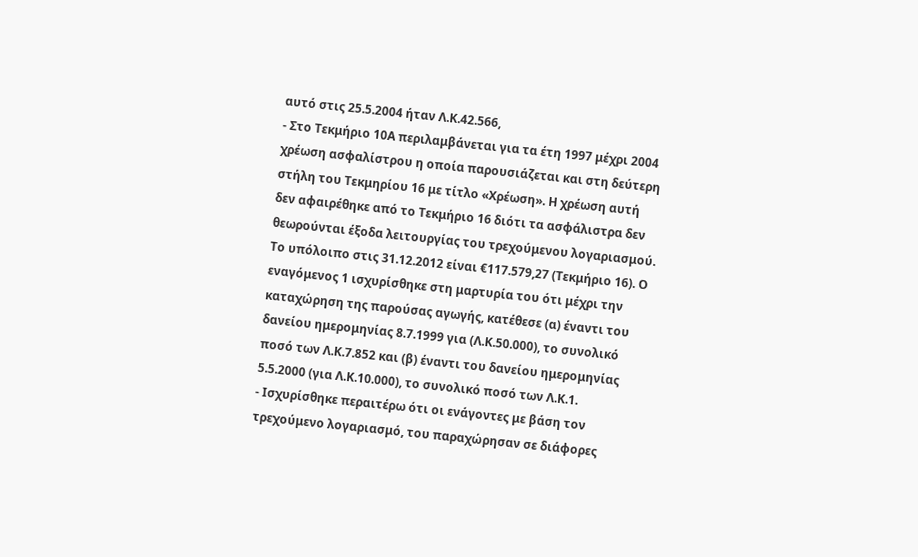αυτό στις 25.5.2004 ήταν Λ.Κ.42.566,
- Στο Τεκμήριο 10Α περιλαμβάνεται για τα έτη 1997 μέχρι 2004 χρέωση ασφαλίστρου η οποία παρουσιάζεται και στη δεύτερη στήλη του Τεκμηρίου 16 με τίτλο «Χρέωση». Η χρέωση αυτή δεν αφαιρέθηκε από το Τεκμήριο 16 διότι τα ασφάλιστρα δεν θεωρούνται έξοδα λειτουργίας του τρεχούμενου λογαριασμού. Το υπόλοιπο στις 31.12.2012 είναι €117.579,27 (Τεκμήριο 16). Ο εναγόμενος 1 ισχυρίσθηκε στη μαρτυρία του ότι μέχρι την καταχώρηση της παρούσας αγωγής, κατέθεσε (α) έναντι του δανείου ημερομηνίας 8.7.1999 για (Λ.Κ.50.000), το συνολικό ποσό των Λ.Κ.7.852 και (β) έναντι του δανείου ημερομηνίας 5.5.2000 (για Λ.Κ.10.000), το συνολικό ποσό των Λ.Κ.1.
- Ισχυρίσθηκε περαιτέρω ότι οι ενάγοντες με βάση τον τρεχούμενο λογαριασμό, του παραχώρησαν σε διάφορες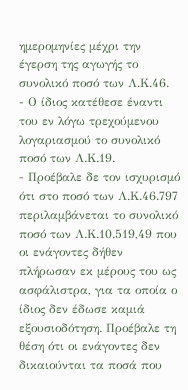ημερομηνίες μέχρι την έγερση της αγωγής το συνολικό ποσό των Λ.Κ.46.
- Ο ίδιος κατέθεσε έναντι του εν λόγω τρεχούμενου λογαριασμού το συνολικό ποσό των Λ.Κ.19.
- Προέβαλε δε τον ισχυρισμό ότι στο ποσό των Λ.Κ.46.797 περιλαμβάνεται το συνολικό ποσό των Λ.Κ.10.519,49 που οι ενάγοντες δήθεν πλήρωσαν εκ μέρους του ως ασφάλιστρα, για τα οποία ο ίδιος δεν έδωσε καμιά εξουσιοδότηση. Προέβαλε τη θέση ότι οι ενάγοντες δεν δικαιούνται τα ποσά που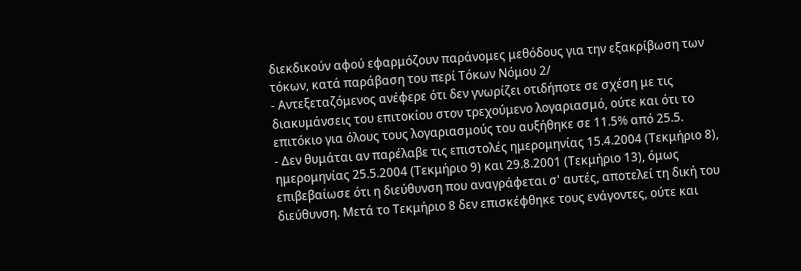διεκδικούν αφού εφαρμόζουν παράνομες μεθόδους για την εξακρίβωση των τόκων, κατά παράβαση του περί Τόκων Νόμου 2/
- Αντεξεταζόμενος ανέφερε ότι δεν γνωρίζει οτιδήποτε σε σχέση με τις διακυμάνσεις του επιτοκίου στον τρεχούμενο λογαριασμό, ούτε και ότι το επιτόκιο για όλους τους λογαριασμούς του αυξήθηκε σε 11.5% από 25.5.
- Δεν θυμάται αν παρέλαβε τις επιστολές ημερομηνίας 15.4.2004 (Τεκμήριο 8), ημερομηνίας 25.5.2004 (Τεκμήριο 9) και 29.8.2001 (Τεκμήριο 13), όμως επιβεβαίωσε ότι η διεύθυνση που αναγράφεται σ' αυτές, αποτελεί τη δική του διεύθυνση. Μετά το Τεκμήριο 8 δεν επισκέφθηκε τους ενάγοντες, ούτε και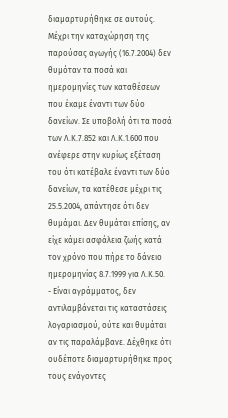διαμαρτυρήθηκε σε αυτούς. Μέχρι την καταχώρηση της παρούσας αγωγής (16.7.2004) δεν θυμόταν τα ποσά και ημερομηνίες των καταθέσεων που έκαμε έναντι των δύο δανείων. Σε υποβολή ότι τα ποσά των Λ.Κ.7.852 και Λ.Κ.1.600 που ανέφερε στην κυρίως εξέταση του ότι κατέβαλε έναντι των δύο δανείων, τα κατέθεσε μέχρι τις 25.5.2004, απάντησε ότι δεν θυμάμαι. Δεν θυμάται επίσης, αν είχε κάμει ασφάλεια ζωής κατά τον χρόνο που πήρε το δάνειο ημερομηνίας 8.7.1999 για Λ.Κ.50.
- Είναι αγράμματος, δεν αντιλαμβάνεται τις καταστάσεις λογαριασμού, ούτε και θυμάται αν τις παραλάμβανε. Δέχθηκε ότι ουδέποτε διαμαρτυρήθηκε προς τους ενάγοντες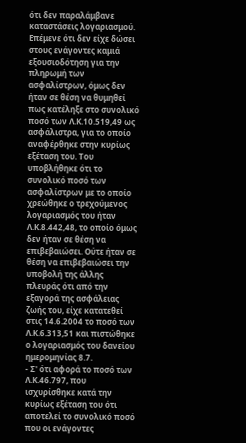ότι δεν παραλάμβανε καταστάσεις λογαριασμού. Επέμενε ότι δεν είχε δώσει στους ενάγοντες καμιά εξουσιοδότηση για την πληρωμή των ασφαλίστρων, όμως δεν ήταν σε θέση να θυμηθεί πως κατέληξε στο συνολικό ποσό των Λ.Κ.10.519,49 ως ασφάλιστρα, για το οποίο αναφέρθηκε στην κυρίως εξέταση του. Του υποβλήθηκε ότι το συνολικό ποσό των ασφαλίστρων με το οποίο χρεώθηκε ο τρεχούμενος λογαριασμός του ήταν Λ.Κ.8.442,48, το οποίο όμως δεν ήταν σε θέση να επιβεβαιώσει. Ούτε ήταν σε θέση να επιβεβαιώσει την υποβολή της άλλης πλευράς ότι από την εξαγορά της ασφάλειας ζωής του, είχε κατατεθεί στις 14.6.2004 το ποσό των Λ.Κ.6.313,51 και πιστώθηκε ο λογαριασμός του δανείου ημερομηνίας 8.7.
- Σ' ότι αφορά το ποσό των Λ.Κ.46.797, που ισχυρίσθηκε κατά την κυρίως εξέταση του ότι αποτελεί το συνολικό ποσό που οι ενάγοντες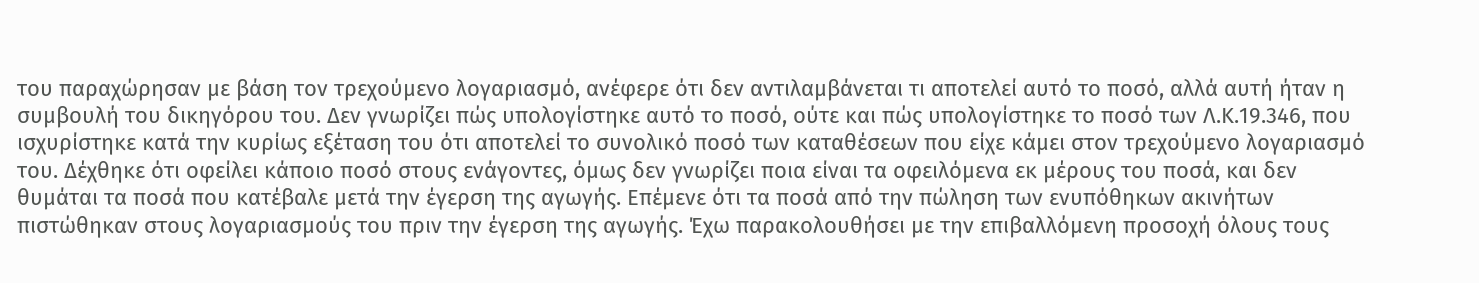του παραχώρησαν με βάση τον τρεχούμενο λογαριασμό, ανέφερε ότι δεν αντιλαμβάνεται τι αποτελεί αυτό το ποσό, αλλά αυτή ήταν η συμβουλή του δικηγόρου του. Δεν γνωρίζει πώς υπολογίστηκε αυτό το ποσό, ούτε και πώς υπολογίστηκε το ποσό των Λ.Κ.19.346, που ισχυρίστηκε κατά την κυρίως εξέταση του ότι αποτελεί το συνολικό ποσό των καταθέσεων που είχε κάμει στον τρεχούμενο λογαριασμό του. Δέχθηκε ότι οφείλει κάποιο ποσό στους ενάγοντες, όμως δεν γνωρίζει ποια είναι τα οφειλόμενα εκ μέρους του ποσά, και δεν θυμάται τα ποσά που κατέβαλε μετά την έγερση της αγωγής. Επέμενε ότι τα ποσά από την πώληση των ενυπόθηκων ακινήτων πιστώθηκαν στους λογαριασμούς του πριν την έγερση της αγωγής. Έχω παρακολουθήσει με την επιβαλλόμενη προσοχή όλους τους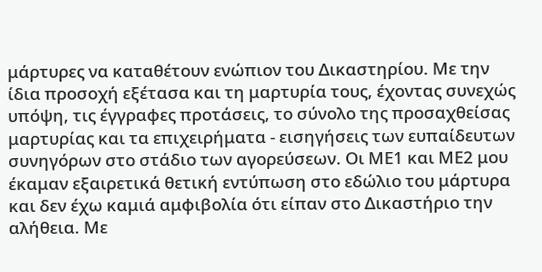μάρτυρες να καταθέτουν ενώπιον του Δικαστηρίου. Με την ίδια προσοχή εξέτασα και τη μαρτυρία τους, έχοντας συνεχώς υπόψη, τις έγγραφες προτάσεις, το σύνολο της προσαχθείσας μαρτυρίας και τα επιχειρήματα - εισηγήσεις των ευπαίδευτων συνηγόρων στο στάδιο των αγορεύσεων. Οι ΜΕ1 και ΜΕ2 μου έκαμαν εξαιρετικά θετική εντύπωση στο εδώλιο του μάρτυρα και δεν έχω καμιά αμφιβολία ότι είπαν στο Δικαστήριο την αλήθεια. Με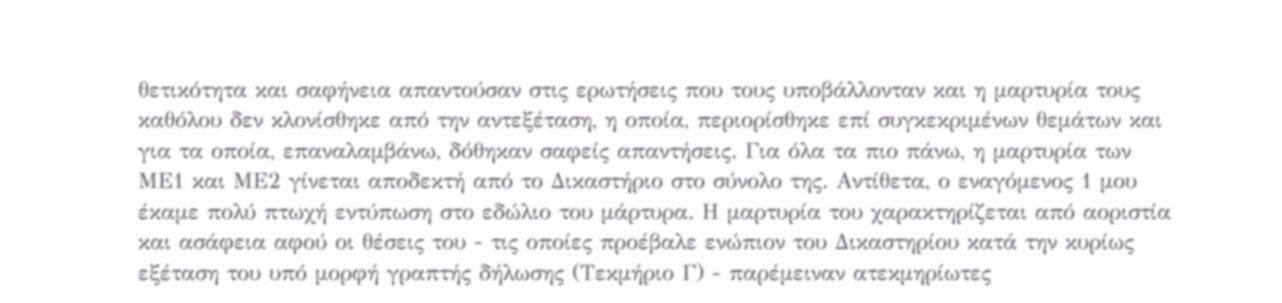θετικότητα και σαφήνεια απαντούσαν στις ερωτήσεις που τους υποβάλλονταν και η μαρτυρία τους καθόλου δεν κλονίσθηκε από την αντεξέταση, η οποία, περιορίσθηκε επί συγκεκριμένων θεμάτων και για τα οποία, επαναλαμβάνω, δόθηκαν σαφείς απαντήσεις. Για όλα τα πιο πάνω, η μαρτυρία των ΜΕ1 και ΜΕ2 γίνεται αποδεκτή από το Δικαστήριο στο σύνολο της. Αντίθετα, ο εναγόμενος 1 μου έκαμε πολύ πτωχή εντύπωση στο εδώλιο του μάρτυρα. Η μαρτυρία του χαρακτηρίζεται από αοριστία και ασάφεια αφού οι θέσεις του - τις οποίες προέβαλε ενώπιον του Δικαστηρίου κατά την κυρίως εξέταση του υπό μορφή γραπτής δήλωσης (Τεκμήριο Γ) - παρέμειναν ατεκμηρίωτες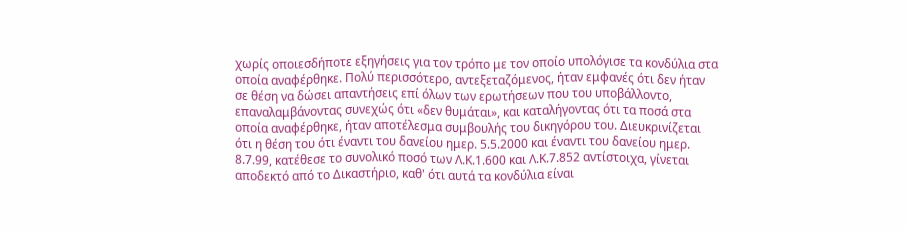χωρίς οποιεσδήποτε εξηγήσεις για τον τρόπο με τον οποίο υπολόγισε τα κονδύλια στα οποία αναφέρθηκε. Πολύ περισσότερο, αντεξεταζόμενος, ήταν εμφανές ότι δεν ήταν σε θέση να δώσει απαντήσεις επί όλων των ερωτήσεων που του υποβάλλοντο, επαναλαμβάνοντας συνεχώς ότι «δεν θυμάται», και καταλήγοντας ότι τα ποσά στα οποία αναφέρθηκε, ήταν αποτέλεσμα συμβουλής του δικηγόρου του. Διευκρινίζεται ότι η θέση του ότι έναντι του δανείου ημερ. 5.5.2000 και έναντι του δανείου ημερ. 8.7.99, κατέθεσε το συνολικό ποσό των Λ.Κ.1.600 και Λ.Κ.7.852 αντίστοιχα, γίνεται αποδεκτό από το Δικαστήριο, καθ' ότι αυτά τα κονδύλια είναι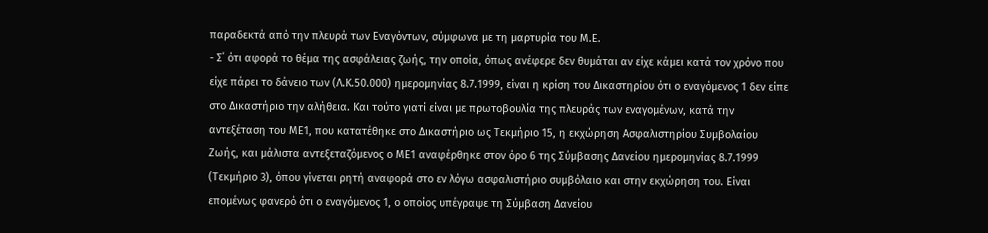παραδεκτά από την πλευρά των Εναγόντων, σύμφωνα με τη μαρτυρία του Μ.Ε.
- Σ΄ ότι αφορά το θέμα της ασφάλειας ζωής, την οποία, όπως ανέφερε δεν θυμάται αν είχε κάμει κατά τον χρόνο που είχε πάρει το δάνειο των (Λ.Κ.50.000) ημερομηνίας 8.7.1999, είναι η κρίση του Δικαστηρίου ότι ο εναγόμενος 1 δεν είπε στο Δικαστήριο την αλήθεια. Και τούτο γιατί είναι με πρωτοβουλία της πλευράς των εναγομένων, κατά την αντεξέταση του ΜΕ1, που κατατέθηκε στο Δικαστήριο ως Τεκμήριο 15, η εκχώρηση Ασφαλιστηρίου Συμβολαίου Ζωής, και μάλιστα αντεξεταζόμενος ο ΜΕ1 αναφέρθηκε στον όρο 6 της Σύμβασης Δανείου ημερομηνίας 8.7.1999 (Τεκμήριο 3), όπου γίνεται ρητή αναφορά στο εν λόγω ασφαλιστήριο συμβόλαιο και στην εκχώρηση του. Είναι επομένως φανερό ότι ο εναγόμενος 1, ο οποίος υπέγραψε τη Σύμβαση Δανείου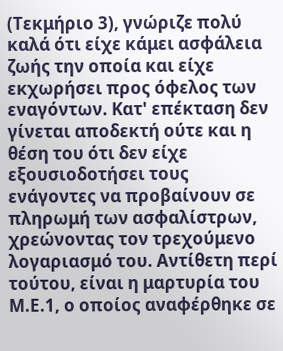(Τεκμήριο 3), γνώριζε πολύ καλά ότι είχε κάμει ασφάλεια ζωής την οποία και είχε εκχωρήσει προς όφελος των εναγόντων. Κατ' επέκταση δεν γίνεται αποδεκτή ούτε και η θέση του ότι δεν είχε εξουσιοδοτήσει τους ενάγοντες να προβαίνουν σε πληρωμή των ασφαλίστρων, χρεώνοντας τον τρεχούμενο λογαριασμό του. Αντίθετη περί τούτου, είναι η μαρτυρία του Μ.Ε.1, ο οποίος αναφέρθηκε σε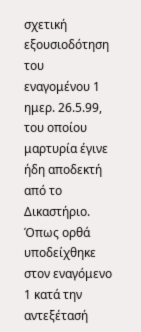σχετική εξουσιοδότηση του εναγομένου 1 ημερ. 26.5.99, του οποίου μαρτυρία έγινε ήδη αποδεκτή από το Δικαστήριο. Όπως ορθά υποδείχθηκε στον εναγόμενο 1 κατά την αντεξέτασή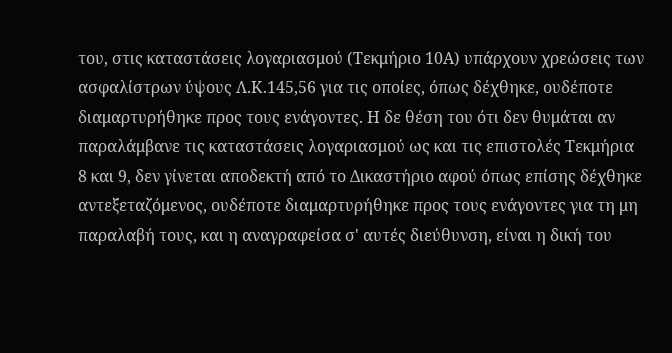του, στις καταστάσεις λογαριασμού (Τεκμήριο 10Α) υπάρχουν χρεώσεις των ασφαλίστρων ύψους Λ.Κ.145,56 για τις οποίες, όπως δέχθηκε, ουδέποτε διαμαρτυρήθηκε προς τους ενάγοντες. Η δε θέση του ότι δεν θυμάται αν παραλάμβανε τις καταστάσεις λογαριασμού ως και τις επιστολές Τεκμήρια 8 και 9, δεν γίνεται αποδεκτή από το Δικαστήριο αφού όπως επίσης δέχθηκε αντεξεταζόμενος, ουδέποτε διαμαρτυρήθηκε προς τους ενάγοντες για τη μη παραλαβή τους, και η αναγραφείσα σ' αυτές διεύθυνση, είναι η δική του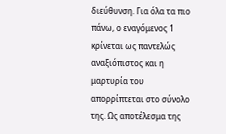διεύθυνση. Για όλα τα πιο πάνω, ο εναγόμενος 1 κρίνεται ως παντελώς αναξιόπιστος και η μαρτυρία του απορρίπτεται στο σύνολο της. Ως αποτέλεσμα της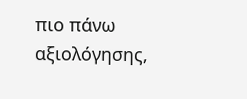πιο πάνω αξιολόγησης,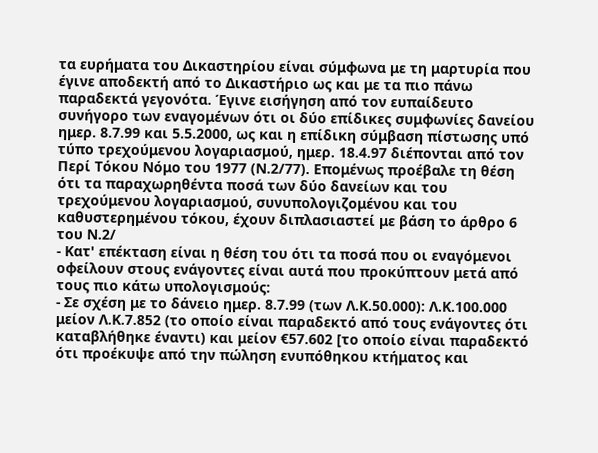τα ευρήματα του Δικαστηρίου είναι σύμφωνα με τη μαρτυρία που έγινε αποδεκτή από το Δικαστήριο ως και με τα πιο πάνω παραδεκτά γεγονότα. Έγινε εισήγηση από τον ευπαίδευτο συνήγορο των εναγομένων ότι οι δύο επίδικες συμφωνίες δανείου ημερ. 8.7.99 και 5.5.2000, ως και η επίδικη σύμβαση πίστωσης υπό τύπο τρεχούμενου λογαριασμού, ημερ. 18.4.97 διέπονται από τον Περί Τόκου Νόμο του 1977 (Ν.2/77). Επομένως προέβαλε τη θέση ότι τα παραχωρηθέντα ποσά των δύο δανείων και του τρεχούμενου λογαριασμού, συνυπολογιζομένου και του καθυστερημένου τόκου, έχουν διπλασιαστεί με βάση το άρθρο 6 του Ν.2/
- Κατ' επέκταση είναι η θέση του ότι τα ποσά που οι εναγόμενοι οφείλουν στους ενάγοντες είναι αυτά που προκύπτουν μετά από τους πιο κάτω υπολογισμούς:
- Σε σχέση με το δάνειο ημερ. 8.7.99 (των Λ.Κ.50.000): Λ.Κ.100.000 μείον Λ.Κ.7.852 (το οποίο είναι παραδεκτό από τους ενάγοντες ότι καταβλήθηκε έναντι) και μείον €57.602 [το οποίο είναι παραδεκτό ότι προέκυψε από την πώληση ενυπόθηκου κτήματος και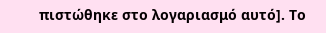πιστώθηκε στο λογαριασμό αυτό]. Το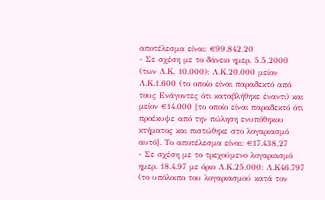αποτέλεσμα είναι: €99.842,20
- Σε σχέση με το δάνειο ημερ. 5.5.2000 (των Λ.Κ, 10.000): Λ.Κ.20.000 μείον Λ.Κ.1.600 (το οποίο είναι παραδεκτό από τους Ενάγοντες ότι καταβλήθηκε έναντι) και μείον €14.000 [το οποίο είναι παραδεκτό ότι προέκυψε από την πώληση ενυπόθηκου κτήματος και πιστώθηκε στο λογαριασμό αυτό]. Το αποτέλεσμα είναι: €17.438,27
- Σε σχέση με το τρεχούμενο λογαριασμό ημερ. 18.4.97 με όριο Λ.Κ.25.000: Λ.Κ46.797 (το υπόλοιπο του λογαριασμού κατά τον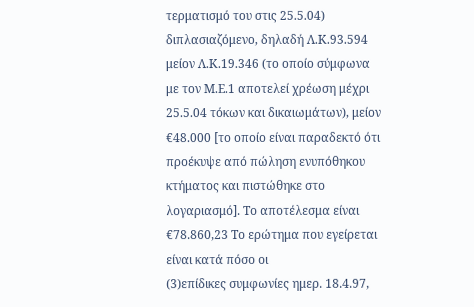τερματισμό του στις 25.5.04) διπλασιαζόμενο, δηλαδή Λ.Κ.93.594 μείον Λ.Κ.19.346 (το οποίο σύμφωνα με τον Μ.Ε.1 αποτελεί χρέωση μέχρι 25.5.04 τόκων και δικαιωμάτων), μείον €48.000 [το οποίο είναι παραδεκτό ότι προέκυψε από πώληση ενυπόθηκου κτήματος και πιστώθηκε στο λογαριασμό]. Το αποτέλεσμα είναι €78.860,23 Το ερώτημα που εγείρεται είναι κατά πόσο οι
(3)επίδικες συμφωνίες ημερ. 18.4.97,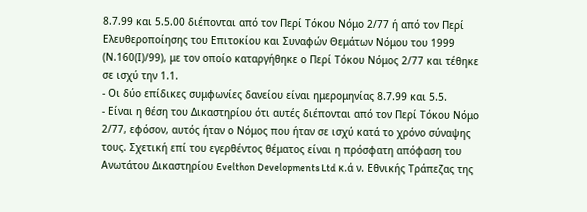8.7.99 και 5.5.00 διέπονται από τον Περί Τόκου Νόμο 2/77 ή από τον Περί Ελευθεροποίησης του Επιτοκίου και Συναφών Θεμάτων Νόμου του 1999 (Ν.160(Ι)/99), με τον οποίο καταργήθηκε ο Περί Τόκου Νόμος 2/77 και τέθηκε σε ισχύ την 1.1.
- Οι δύο επίδικες συμφωνίες δανείου είναι ημερομηνίας 8.7.99 και 5.5.
- Είναι η θέση του Δικαστηρίου ότι αυτές διέπονται από τον Περί Τόκου Νόμο 2/77, εφόσον, αυτός ήταν ο Νόμος που ήταν σε ισχύ κατά το χρόνο σύναψης τους. Σχετική επί του εγερθέντος θέματος είναι η πρόσφατη απόφαση του Ανωτάτου Δικαστηρίου Evelthon Developments Ltd κ.ά ν. Εθνικής Τράπεζας της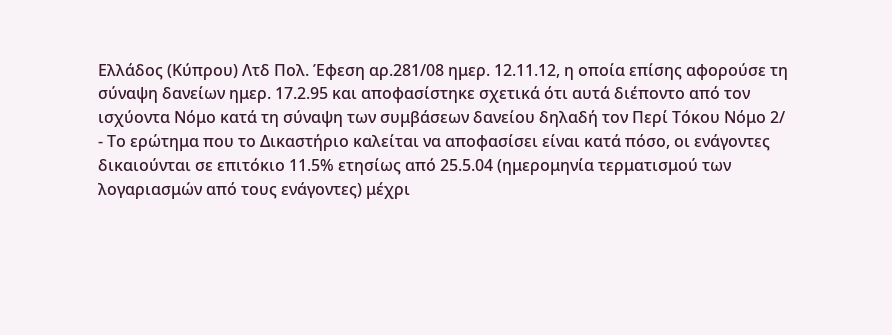Ελλάδος (Κύπρου) Λτδ Πολ. Έφεση αρ.281/08 ημερ. 12.11.12, η οποία επίσης αφορούσε τη σύναψη δανείων ημερ. 17.2.95 και αποφασίστηκε σχετικά ότι αυτά διέποντο από τον ισχύοντα Νόμο κατά τη σύναψη των συμβάσεων δανείου δηλαδή τον Περί Τόκου Νόμο 2/
- Το ερώτημα που το Δικαστήριο καλείται να αποφασίσει είναι κατά πόσο, οι ενάγοντες δικαιούνται σε επιτόκιο 11.5% ετησίως από 25.5.04 (ημερομηνία τερματισμού των λογαριασμών από τους ενάγοντες) μέχρι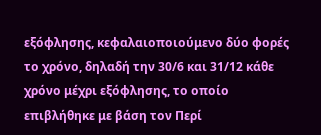εξόφλησης, κεφαλαιοποιούμενο δύο φορές το χρόνο, δηλαδή την 30/6 και 31/12 κάθε χρόνο μέχρι εξόφλησης, το οποίο επιβλήθηκε με βάση τον Περί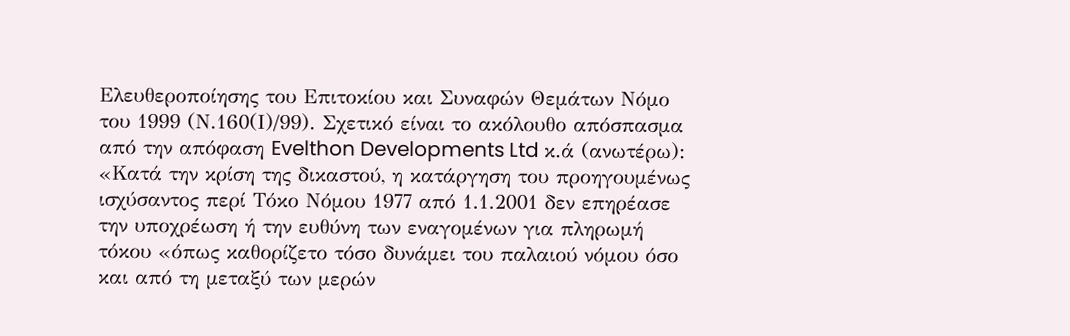Ελευθεροποίησης του Επιτοκίου και Συναφών Θεμάτων Νόμο του 1999 (Ν.160(Ι)/99). Σχετικό είναι το ακόλουθο απόσπασμα από την απόφαση Evelthon Developments Ltd κ.ά (ανωτέρω): «Κατά την κρίση της δικαστού, η κατάργηση του προηγουμένως ισχύσαντος περί Τόκο Νόμου 1977 από 1.1.2001 δεν επηρέασε την υποχρέωση ή την ευθύνη των εναγομένων για πληρωμή τόκου «όπως καθορίζετο τόσο δυνάμει του παλαιού νόμου όσο και από τη μεταξύ των μερών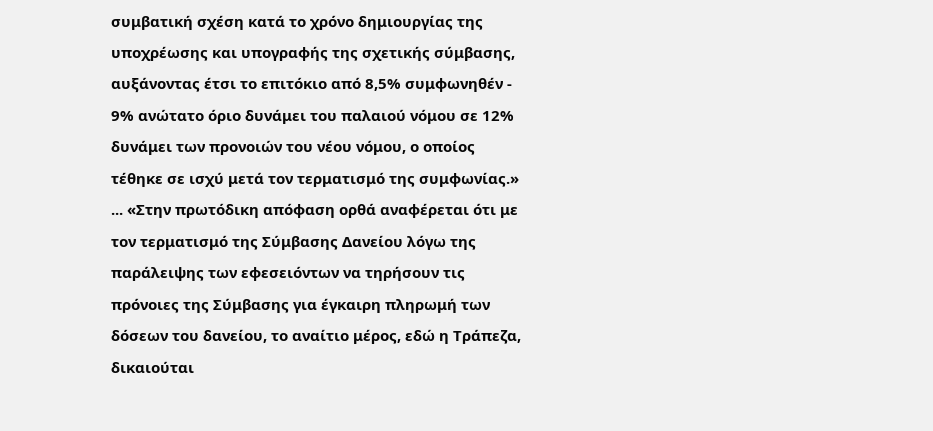συμβατική σχέση κατά το χρόνο δημιουργίας της υποχρέωσης και υπογραφής της σχετικής σύμβασης, αυξάνοντας έτσι το επιτόκιο από 8,5% συμφωνηθέν - 9% ανώτατο όριο δυνάμει του παλαιού νόμου σε 12% δυνάμει των προνοιών του νέου νόμου, ο οποίος τέθηκε σε ισχύ μετά τον τερματισμό της συμφωνίας.» ... «Στην πρωτόδικη απόφαση ορθά αναφέρεται ότι με τον τερματισμό της Σύμβασης Δανείου λόγω της παράλειψης των εφεσειόντων να τηρήσουν τις πρόνοιες της Σύμβασης για έγκαιρη πληρωμή των δόσεων του δανείου, το αναίτιο μέρος, εδώ η Τράπεζα, δικαιούται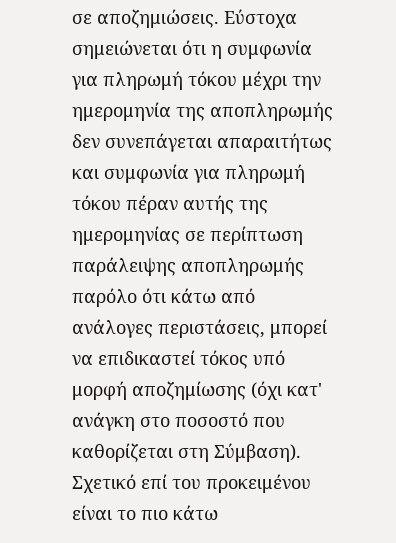σε αποζημιώσεις. Εύστοχα σημειώνεται ότι η συμφωνία για πληρωμή τόκου μέχρι την ημερομηνία της αποπληρωμής δεν συνεπάγεται απαραιτήτως και συμφωνία για πληρωμή τόκου πέραν αυτής της ημερομηνίας σε περίπτωση παράλειψης αποπληρωμής παρόλο ότι κάτω από ανάλογες περιστάσεις, μπορεί να επιδικαστεί τόκος υπό μορφή αποζημίωσης (όχι κατ' ανάγκη στο ποσοστό που καθορίζεται στη Σύμβαση). Σχετικό επί του προκειμένου είναι το πιο κάτω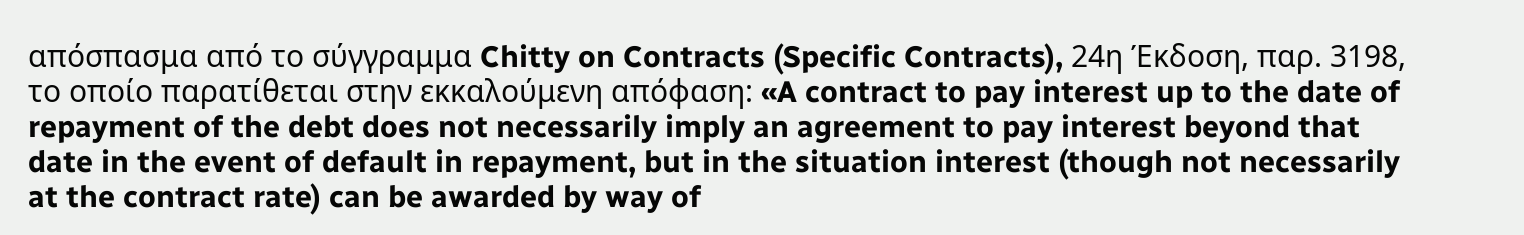απόσπασμα από το σύγγραμμα Chitty on Contracts (Specific Contracts), 24η Έκδοση, παρ. 3198, το οποίο παρατίθεται στην εκκαλούμενη απόφαση: «A contract to pay interest up to the date of repayment of the debt does not necessarily imply an agreement to pay interest beyond that date in the event of default in repayment, but in the situation interest (though not necessarily at the contract rate) can be awarded by way of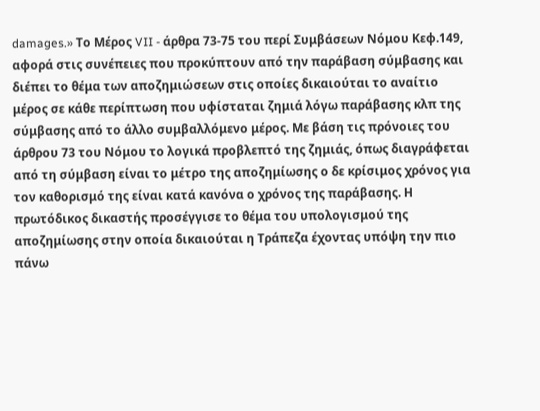damages.» Το Μέρος VII - άρθρα 73-75 του περί Συμβάσεων Νόμου Κεφ.149, αφορά στις συνέπειες που προκύπτουν από την παράβαση σύμβασης και διέπει το θέμα των αποζημιώσεων στις οποίες δικαιούται το αναίτιο μέρος σε κάθε περίπτωση που υφίσταται ζημιά λόγω παράβασης κλπ της σύμβασης από το άλλο συμβαλλόμενο μέρος. Με βάση τις πρόνοιες του άρθρου 73 του Νόμου το λογικά προβλεπτό της ζημιάς, όπως διαγράφεται από τη σύμβαση είναι το μέτρο της αποζημίωσης ο δε κρίσιμος χρόνος για τον καθορισμό της είναι κατά κανόνα ο χρόνος της παράβασης. Η πρωτόδικος δικαστής προσέγγισε το θέμα του υπολογισμού της αποζημίωσης στην οποία δικαιούται η Τράπεζα έχοντας υπόψη την πιο πάνω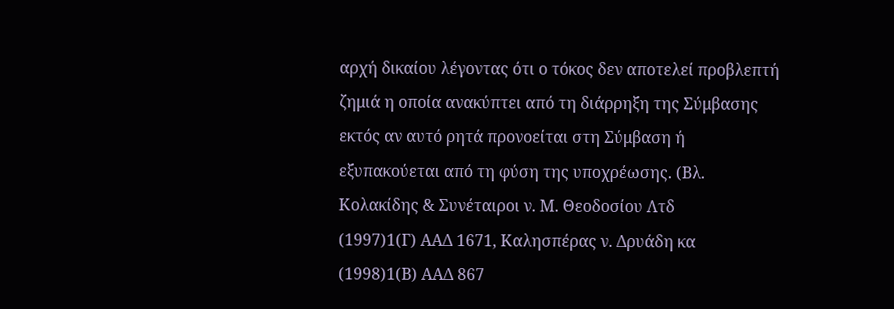αρχή δικαίου λέγοντας ότι ο τόκος δεν αποτελεί προβλεπτή ζημιά η οποία ανακύπτει από τη διάρρηξη της Σύμβασης εκτός αν αυτό ρητά προνοείται στη Σύμβαση ή εξυπακούεται από τη φύση της υποχρέωσης. (Βλ. Κολακίδης & Συνέταιροι ν. Μ. Θεοδοσίου Λτδ
(1997)1(Γ) ΑΑΔ 1671, Καλησπέρας ν. Δρυάδη κα
(1998)1(Β) ΑΑΔ 867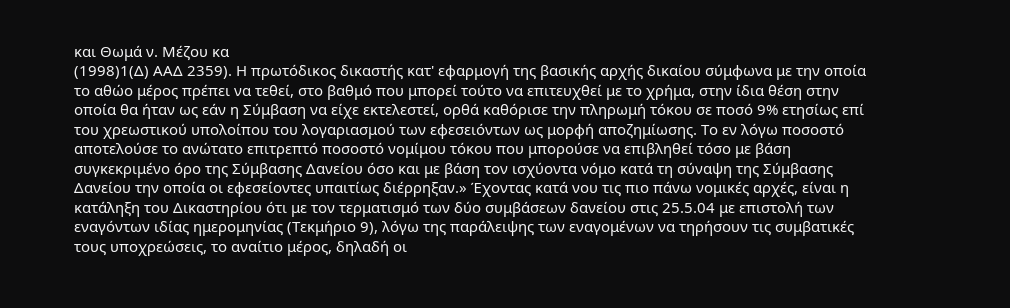και Θωμά ν. Μέζου κα
(1998)1(Δ) ΑΑΔ 2359). Η πρωτόδικος δικαστής κατ' εφαρμογή της βασικής αρχής δικαίου σύμφωνα με την οποία το αθώο μέρος πρέπει να τεθεί, στο βαθμό που μπορεί τούτο να επιτευχθεί με το χρήμα, στην ίδια θέση στην οποία θα ήταν ως εάν η Σύμβαση να είχε εκτελεστεί, ορθά καθόρισε την πληρωμή τόκου σε ποσό 9% ετησίως επί του χρεωστικού υπολοίπου του λογαριασμού των εφεσειόντων ως μορφή αποζημίωσης. Το εν λόγω ποσοστό αποτελούσε το ανώτατο επιτρεπτό ποσοστό νομίμου τόκου που μπορούσε να επιβληθεί τόσο με βάση συγκεκριμένο όρο της Σύμβασης Δανείου όσο και με βάση τον ισχύοντα νόμο κατά τη σύναψη της Σύμβασης Δανείου την οποία οι εφεσείοντες υπαιτίως διέρρηξαν.» Έχοντας κατά νου τις πιο πάνω νομικές αρχές, είναι η κατάληξη του Δικαστηρίου ότι με τον τερματισμό των δύο συμβάσεων δανείου στις 25.5.04 με επιστολή των εναγόντων ιδίας ημερομηνίας (Τεκμήριο 9), λόγω της παράλειψης των εναγομένων να τηρήσουν τις συμβατικές τους υποχρεώσεις, το αναίτιο μέρος, δηλαδή οι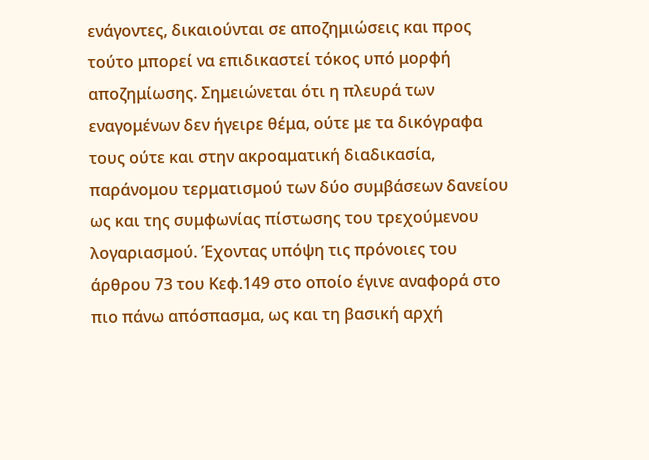ενάγοντες, δικαιούνται σε αποζημιώσεις και προς τούτο μπορεί να επιδικαστεί τόκος υπό μορφή αποζημίωσης. Σημειώνεται ότι η πλευρά των εναγομένων δεν ήγειρε θέμα, ούτε με τα δικόγραφα τους ούτε και στην ακροαματική διαδικασία, παράνομου τερματισμού των δύο συμβάσεων δανείου ως και της συμφωνίας πίστωσης του τρεχούμενου λογαριασμού. Έχοντας υπόψη τις πρόνοιες του άρθρου 73 του Κεφ.149 στο οποίο έγινε αναφορά στο πιο πάνω απόσπασμα, ως και τη βασική αρχή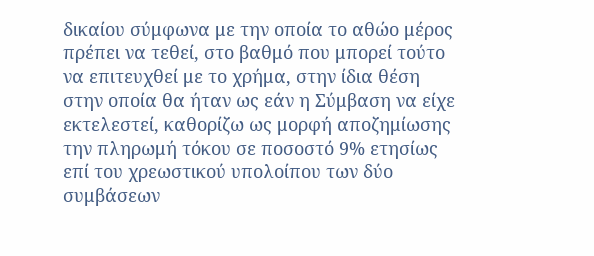δικαίου σύμφωνα με την οποία το αθώο μέρος πρέπει να τεθεί, στο βαθμό που μπορεί τούτο να επιτευχθεί με το χρήμα, στην ίδια θέση στην οποία θα ήταν ως εάν η Σύμβαση να είχε εκτελεστεί, καθορίζω ως μορφή αποζημίωσης την πληρωμή τόκου σε ποσοστό 9% ετησίως επί του χρεωστικού υπολοίπου των δύο συμβάσεων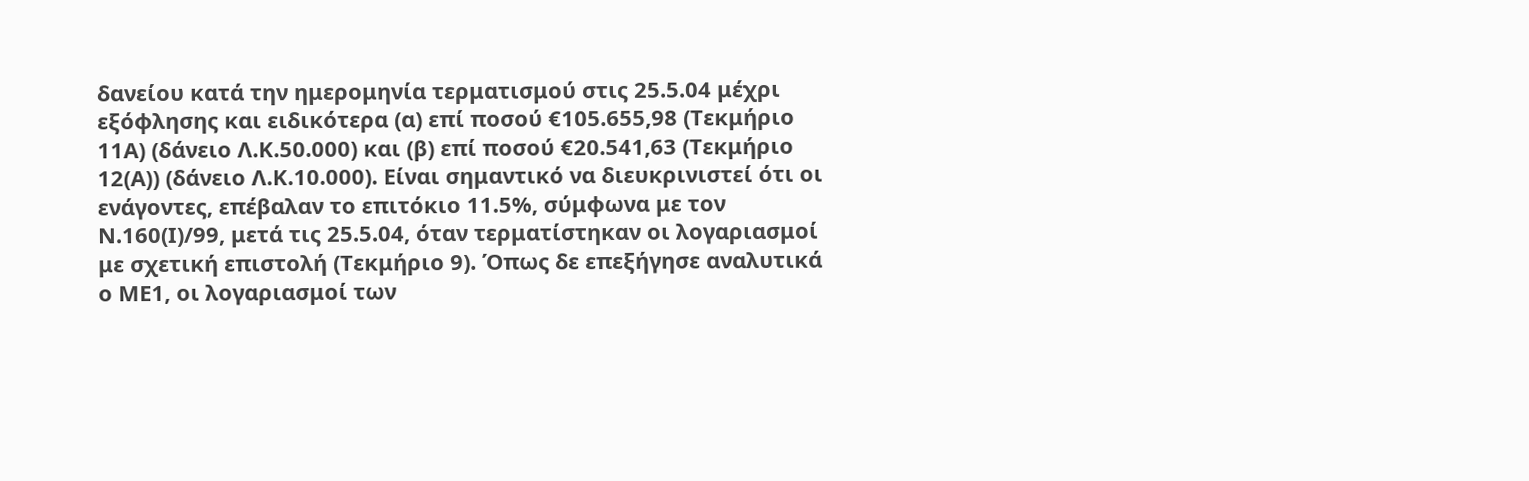δανείου κατά την ημερομηνία τερματισμού στις 25.5.04 μέχρι εξόφλησης και ειδικότερα (α) επί ποσού €105.655,98 (Τεκμήριο 11Α) (δάνειο Λ.Κ.50.000) και (β) επί ποσού €20.541,63 (Τεκμήριο 12(Α)) (δάνειο Λ.Κ.10.000). Είναι σημαντικό να διευκρινιστεί ότι οι ενάγοντες, επέβαλαν το επιτόκιο 11.5%, σύμφωνα με τον Ν.160(Ι)/99, μετά τις 25.5.04, όταν τερματίστηκαν οι λογαριασμοί με σχετική επιστολή (Τεκμήριο 9). Όπως δε επεξήγησε αναλυτικά ο ΜΕ1, οι λογαριασμοί των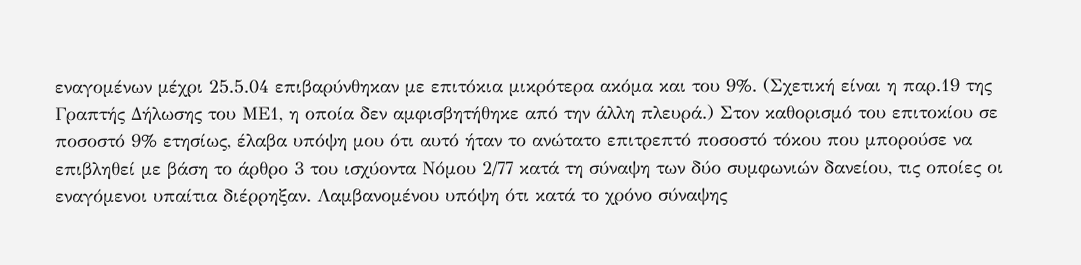εναγομένων μέχρι 25.5.04 επιβαρύνθηκαν με επιτόκια μικρότερα ακόμα και του 9%. (Σχετική είναι η παρ.19 της Γραπτής Δήλωσης του ΜΕ1, η οποία δεν αμφισβητήθηκε από την άλλη πλευρά.) Στον καθορισμό του επιτοκίου σε ποσοστό 9% ετησίως, έλαβα υπόψη μου ότι αυτό ήταν το ανώτατο επιτρεπτό ποσοστό τόκου που μπορούσε να επιβληθεί με βάση το άρθρο 3 του ισχύοντα Νόμου 2/77 κατά τη σύναψη των δύο συμφωνιών δανείου, τις οποίες οι εναγόμενοι υπαίτια διέρρηξαν. Λαμβανομένου υπόψη ότι κατά το χρόνο σύναψης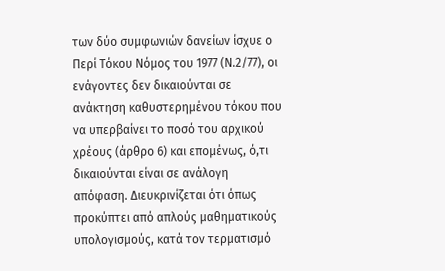των δύο συμφωνιών δανείων ίσχυε ο Περί Τόκου Νόμος του 1977 (Ν.2/77), οι ενάγοντες δεν δικαιούνται σε ανάκτηση καθυστερημένου τόκου που να υπερβαίνει το ποσό του αρχικού χρέους (άρθρο 6) και επομένως, ό,τι δικαιούνται είναι σε ανάλογη απόφαση. Διευκρινίζεται ότι όπως προκύπτει από απλούς μαθηματικούς υπολογισμούς, κατά τον τερματισμό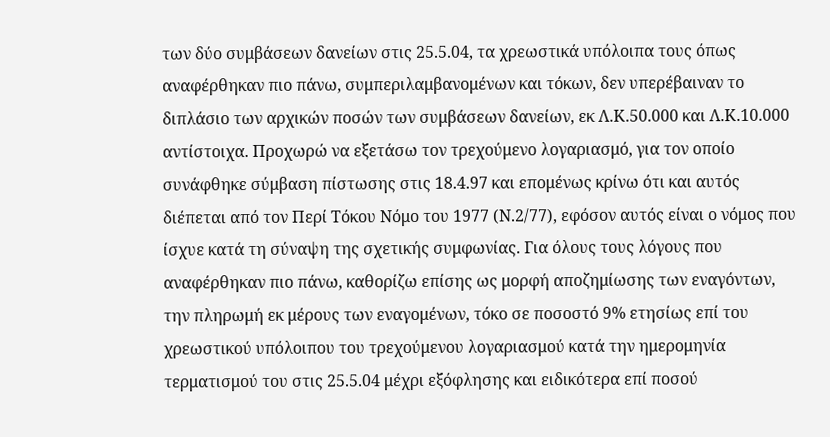των δύο συμβάσεων δανείων στις 25.5.04, τα χρεωστικά υπόλοιπα τους όπως αναφέρθηκαν πιο πάνω, συμπεριλαμβανομένων και τόκων, δεν υπερέβαιναν το διπλάσιο των αρχικών ποσών των συμβάσεων δανείων, εκ Λ.Κ.50.000 και Λ.Κ.10.000 αντίστοιχα. Προχωρώ να εξετάσω τον τρεχούμενο λογαριασμό, για τον οποίο συνάφθηκε σύμβαση πίστωσης στις 18.4.97 και επομένως κρίνω ότι και αυτός διέπεται από τον Περί Τόκου Νόμο του 1977 (Ν.2/77), εφόσον αυτός είναι ο νόμος που ίσχυε κατά τη σύναψη της σχετικής συμφωνίας. Για όλους τους λόγους που αναφέρθηκαν πιο πάνω, καθορίζω επίσης ως μορφή αποζημίωσης των εναγόντων, την πληρωμή εκ μέρους των εναγομένων, τόκο σε ποσοστό 9% ετησίως επί του χρεωστικού υπόλοιπου του τρεχούμενου λογαριασμού κατά την ημερομηνία τερματισμού του στις 25.5.04 μέχρι εξόφλησης και ειδικότερα επί ποσού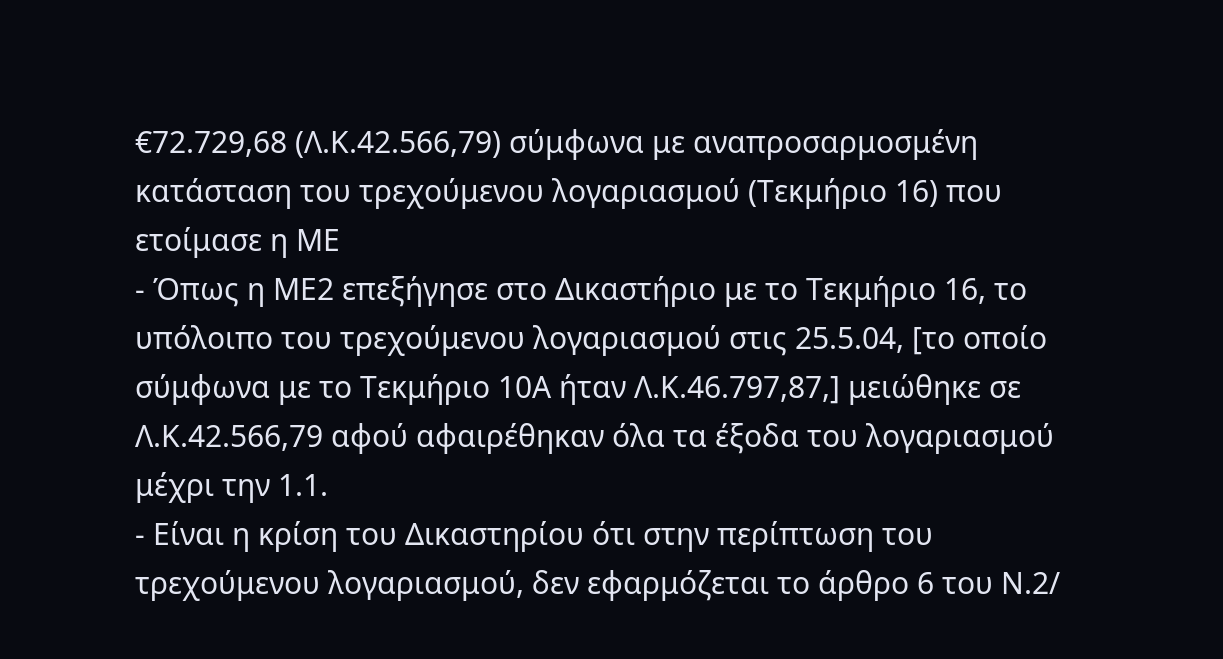€72.729,68 (Λ.Κ.42.566,79) σύμφωνα με αναπροσαρμοσμένη κατάσταση του τρεχούμενου λογαριασμού (Τεκμήριο 16) που ετοίμασε η ΜΕ
- Όπως η ΜΕ2 επεξήγησε στο Δικαστήριο με το Τεκμήριο 16, το υπόλοιπο του τρεχούμενου λογαριασμού στις 25.5.04, [το οποίο σύμφωνα με το Τεκμήριο 10Α ήταν Λ.Κ.46.797,87,] μειώθηκε σε Λ.Κ.42.566,79 αφού αφαιρέθηκαν όλα τα έξοδα του λογαριασμού μέχρι την 1.1.
- Είναι η κρίση του Δικαστηρίου ότι στην περίπτωση του τρεχούμενου λογαριασμού, δεν εφαρμόζεται το άρθρο 6 του Ν.2/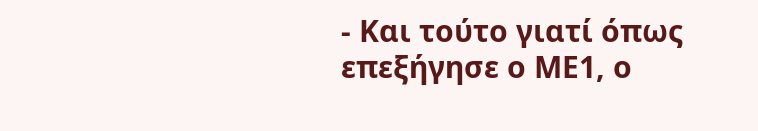- Και τούτο γιατί όπως επεξήγησε ο ΜΕ1, ο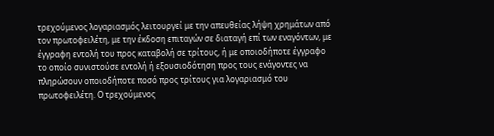τρεχούμενος λογαριασμός λειτουργεί με την απευθείας λήψη χρημάτων από τον πρωτοφειλέτη, με την έκδοση επιταγών σε διαταγή επί των εναγόντων, με έγγραφη εντολή του προς καταβολή σε τρίτους, ή με οποιοδήποτε έγγραφο το οποίο συνιστούσε εντολή ή εξουσιοδότηση προς τους ενάγοντες να πληρώσουν οποιοδήποτε ποσό προς τρίτους για λογαριασμό του πρωτοφειλέτη. Ο τρεχούμενος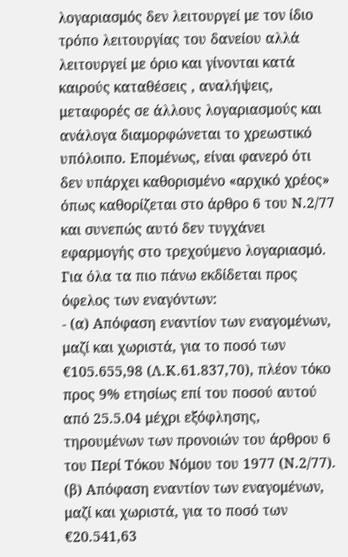λογαριασμός δεν λειτουργεί με τον ίδιο τρόπο λειτουργίας του δανείου αλλά λειτουργεί με όριο και γίνονται κατά καιρούς καταθέσεις , αναλήψεις, μεταφορές σε άλλους λογαριασμούς και ανάλογα διαμορφώνεται το χρεωστικό υπόλοιπο. Επομένως, είναι φανερό ότι δεν υπάρχει καθορισμένο «αρχικό χρέος» όπως καθορίζεται στο άρθρο 6 του Ν.2/77 και συνεπώς αυτό δεν τυγχάνει εφαρμογής στο τρεχούμενο λογαριασμό. Για όλα τα πιο πάνω εκδίδεται προς όφελος των εναγόντων:
- (α) Απόφαση εναντίον των εναγομένων, μαζί και χωριστά, για το ποσό των €105.655,98 (Λ.Κ.61.837,70), πλέον τόκο προς 9% ετησίως επί του ποσού αυτού από 25.5.04 μέχρι εξόφλησης, τηρουμένων των προνοιών του άρθρου 6 του Περί Τόκου Νόμου του 1977 (Ν.2/77). (β) Απόφαση εναντίον των εναγομένων, μαζί και χωριστά, για το ποσό των €20.541,63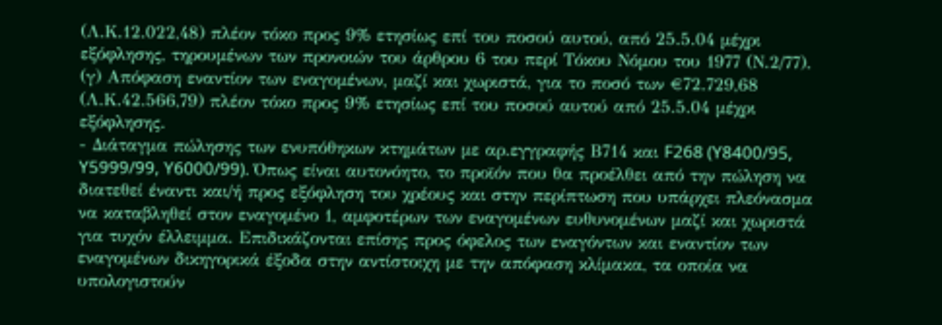(Λ.Κ.12.022,48) πλέον τόκο προς 9% ετησίως επί του ποσού αυτού, από 25.5.04 μέχρι εξόφλησης, τηρουμένων των προνοιών του άρθρου 6 του περί Τόκου Νόμου του 1977 (Ν.2/77). (γ) Απόφαση εναντίον των εναγομένων, μαζί και χωριστά, για το ποσό των €72.729,68 (Λ.Κ.42.566,79) πλέον τόκο προς 9% ετησίως επί του ποσού αυτού από 25.5.04 μέχρι εξόφλησης.
- Διάταγμα πώλησης των ενυπόθηκων κτημάτων με αρ.εγγραφής Β714 και F268 (Y8400/95, Y5999/99, Y6000/99). Όπως είναι αυτονόητο, το προϊόν που θα προέλθει από την πώληση να διατεθεί έναντι και/ή προς εξόφληση του χρέους και στην περίπτωση που υπάρχει πλεόνασμα να καταβληθεί στον εναγομένο 1, αμφοτέρων των εναγομένων ευθυνομένων μαζί και χωριστά για τυχόν έλλειμμα. Επιδικάζονται επίσης προς όφελος των εναγόντων και εναντίον των εναγομένων δικηγορικά έξοδα στην αντίστοιχη με την απόφαση κλίμακα, τα οποία να υπολογιστούν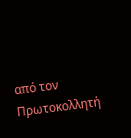από τον Πρωτοκολλητή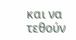και να τεθούν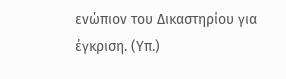ενώπιον του Δικαστηρίου για έγκριση. (Υπ.)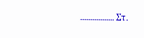................. Στ.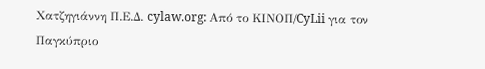Χατζηγιάννη Π.Ε.Δ. cylaw.org: Από το ΚΙΝOΠ/CyLii για τον Παγκύπριο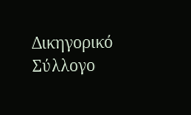Δικηγορικό Σύλλογο